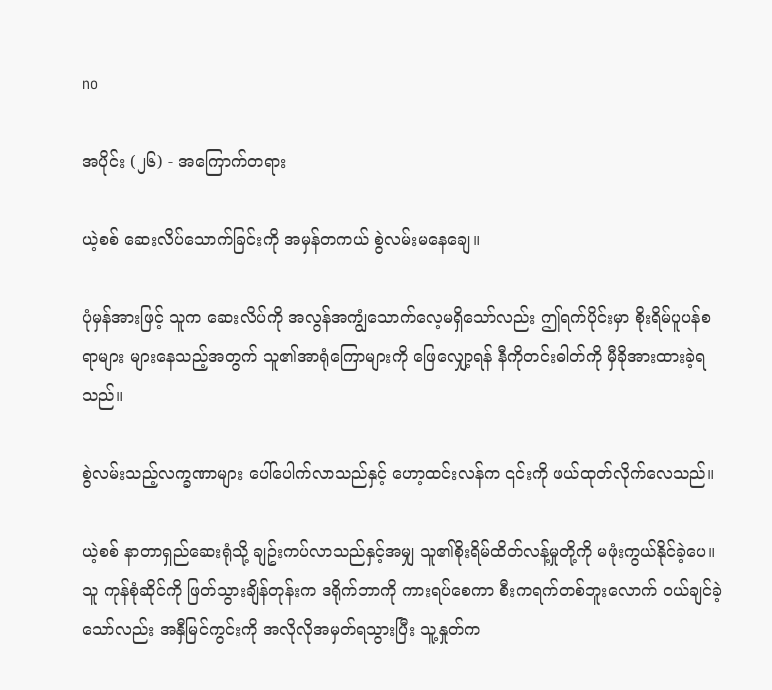no

အပိုင်း (၂၆) - အကြောက်တရား

ယဲ့စစ် ဆေးလိပ်သောက်ခြင်းကို အမှန်တကယ် စွဲလမ်းမနေချေ။

ပုံမှန်အားဖြင့် သူက ဆေးလိပ်ကို အလွန်အကျွံသောက်လေ့မရှိသော်လည်း ဤရက်ပိုင်းမှာ စိုးရိမ်ပူပန်စရာများ များနေသည့်အတွက် သူ၏အာရုံကြောများကို ဖြေလျှော့ရန် နီကိုတင်းဓါတ်ကို မှီခိုအားထားခဲ့ရသည်။

စွဲလမ်းသည့်လက္ခဏာများ ပေါ်ပေါက်လာသည်နှင့် ဟော့ထင်းလန်က ၎င်းကို ဖယ်ထုတ်လိုက်လေသည်။

ယဲ့စစ် နာတာရှည်ဆေးရုံသို့ ချဥ်းကပ်လာသည်နှင့်အမျှ သူ၏စိုးရိမ်ထိတ်လန့်မှုတို့ကို မဖုံးကွယ်နိုင်ခဲ့ပေ။ သူ ကုန်စုံဆိုင်ကို ဖြတ်သွားချိန်တုန်းက ဒရိုက်ဘာကို ကားရပ်စေကာ စီးကရက်တစ်ဘူးလောက် ဝယ်ချင်ခဲ့သော်လည်း အနှီမြင်ကွင်းကို အလိုလိုအမှတ်ရသွားပြီး သူ့နှုတ်က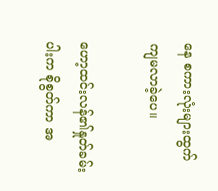နေ စကားလုံးများထွက်ကျမလာခဲ့ပေ။

ဟော့ထင်းလန်၏နှုတ်ခမ်းပါးက စိုစွတ်ကာ အ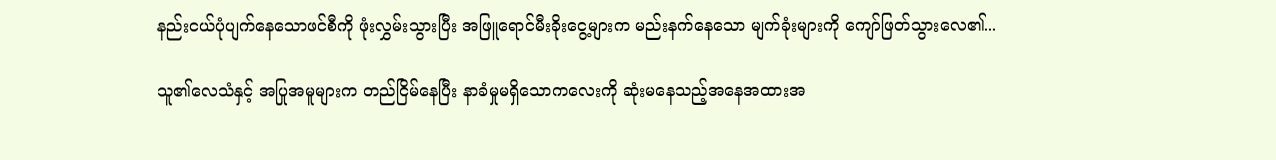နည်းငယ်ပုံပျက်နေသောဖင်စီကို ဖုံးလွှမ်းသွားပြီး အဖြူရောင်မီးခိုးငွေ့များက မည်းနက်နေသော မျက်ခုံးများကို ကျော်ဖြတ်သွားလေ၏...

သူ၏လေသံနှင့် အပြုအမူများက တည်ငြိမ်နေပြီး နာခံမှုမရှိသောကလေးကို ဆုံးမနေသည့်အနေအထားအ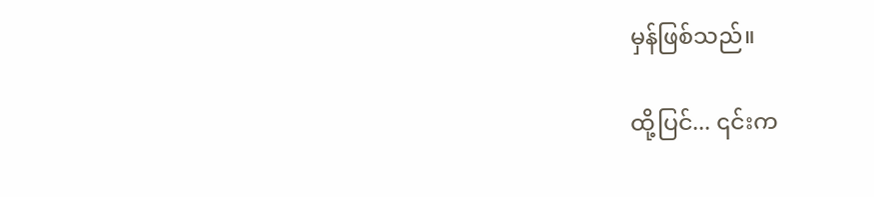မှန်ဖြစ်သည်။

ထို့ပြင်... ၎င်းက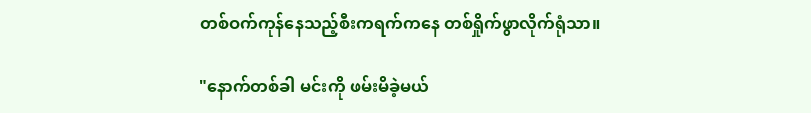တစ်ဝက်ကုန်နေသည့်စီးကရက်ကနေ တစ်ရှိုက်ဖွာလိုက်ရုံသာ။

"နောက်တစ်ခါ မင်းကို ဖမ်းမိခဲ့မယ်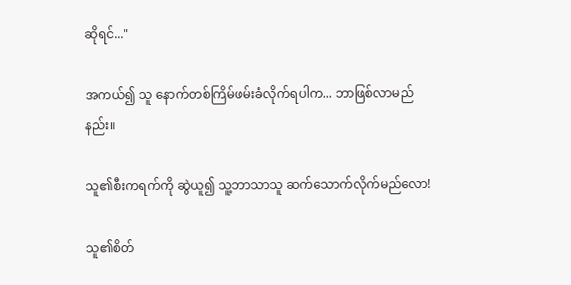ဆိုရင်..."

အကယ်၍ သူ နောက်တစ်ကြိမ်ဖမ်းခံလိုက်ရပါက... ဘာဖြစ်လာမည်နည်း။

သူ၏စီးကရက်ကို ဆွဲယူ၍ သူ့ဘာသာသူ ဆက်သောက်လိုက်မည်လော!

သူ၏စိတ်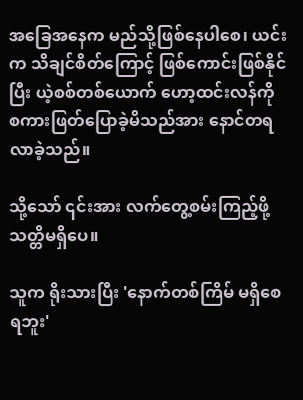အခြေအနေက မည်သို့ဖြစ်နေပါစေ၊ ယင်းက သိချင်စိတ်ကြောင့် ဖြစ်ကောင်းဖြစ်နိုင်ပြီး ယဲ့စစ်တစ်ယောက် ဟော့ထင်းလန်ကို စကားဖြတ်ပြောခဲ့မိသည်အား နောင်တရလာခဲ့သည်။

သို့သော် ၎င်းအား လက်တွေ့စမ်းကြည့်ဖို့ သတ္တိမရှိပေ။

သူက ရိုးသားပြီး 'နောက်တစ်ကြိမ် မရှိစေရဘူး'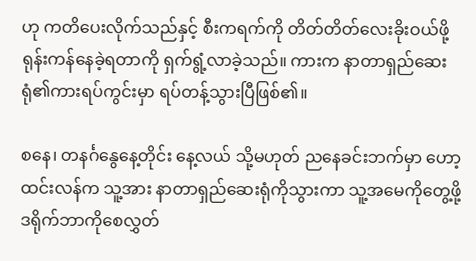ဟု ကတိပေးလိုက်သည်နှင့် စီးကရက်ကို တိတ်တိတ်လေးခိုးဝယ်ဖို့ ရုန်းကန်နေခဲ့ရတာကို ရှက်ရွံ့လာခဲ့သည်။ ကားက နာတာရှည်ဆေးရုံ၏ကားရပ်ကွင်းမှာ ရပ်တန့်သွားပြီဖြစ်၏။

စနေ၊ တနင်္ဂနွေနေ့တိုင်း နေ့လယ် သို့မဟုတ် ညနေခင်းဘက်မှာ ဟော့ထင်းလန်က သူ့အား နာတာရှည်ဆေးရုံကိုသွားကာ သူ့အမေကိုတွေ့ဖို့ ဒရိုက်ဘာကိုစေလွှတ်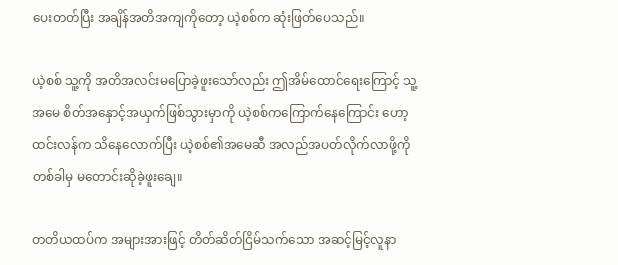ပေးတတ်ပြီး အချိန်အတိအကျကိုတော့ ယဲ့စစ်က ဆုံးဖြတ်ပေသည်။

ယဲ့စစ် သူ့ကို အတိအလင်းမပြောခဲ့ဖူးသော်လည်း ဤအိမ်ထောင်ရေးကြောင့် သူ့အမေ စိတ်အနှောင့်အယှက်ဖြစ်သွားမှာကို ယဲ့စစ်ကကြောက်နေကြောင်း ဟော့ထင်းလန်က သိနေလောက်ပြီး ယဲ့စစ်၏အမေဆီ အလည်အပတ်လိုက်လာဖို့ကို တစ်ခါမှ မတောင်းဆိုခဲ့ဖူးချေ။

တတိယထပ်က အများအားဖြင့် တိတ်ဆိတ်ငြိမ်သက်သော အဆင့်မြင့်လူနာ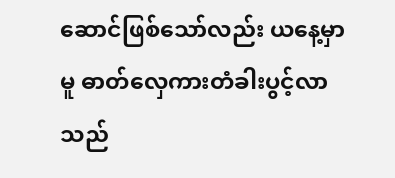ဆောင်ဖြစ်သော်လည်း ယနေ့မှာမူ ဓာတ်လှေကားတံခါးပွင့်လာသည်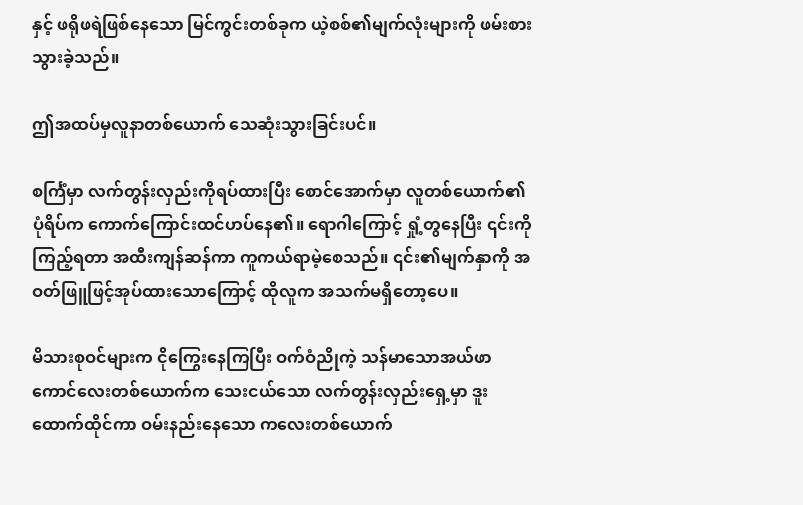နှင့် ဖရိုဖရဲဖြစ်နေသော မြင်ကွင်းတစ်ခုက ယဲ့စစ်၏မျက်လုံးများကို ဖမ်းစားသွားခဲ့သည်။

ဤအထပ်မှလူနာတစ်ယောက် သေဆုံးသွားခြင်းပင်။

စင်္ကြံမှာ လက်တွန်းလှည်းကိုရပ်ထားပြီး စောင်အောက်မှာ လူတစ်ယောက်၏ပုံရိပ်က ကောက်ကြောင်းထင်ဟပ်နေ၏။ ရောဂါကြောင့် ရှုံ့တွနေပြီး ၎င်းကိုကြည့်ရတာ အထီးကျန်ဆန်ကာ ကူကယ်ရာမဲ့စေသည်။ ၎င်း၏မျက်နှာကို အဝတ်ဖြူဖြင့်အုပ်ထားသောကြောင့် ထိုလူက အသက်မရှိတော့ပေ။

မိသားစုဝင်များက ငိုကြွေးနေကြပြီး ဝက်ဝံညိုကဲ့ သန်မာသောအယ်ဖာကောင်လေးတစ်ယောက်က သေးငယ်သော လက်တွန်းလှည်းရှေ့မှာ ဒူးထောက်ထိုင်ကာ ဝမ်းနည်းနေသော ကလေးတစ်ယောက်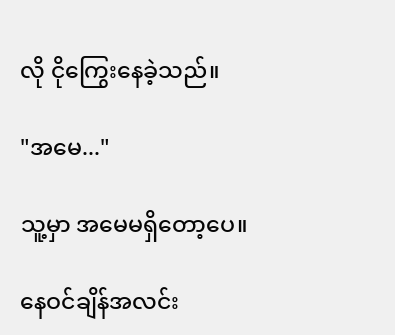လို ငိုကြွေးနေခဲ့သည်။

"အမေ..."

သူ့မှာ အမေမရှိတော့ပေ။

နေဝင်ချိန်အလင်း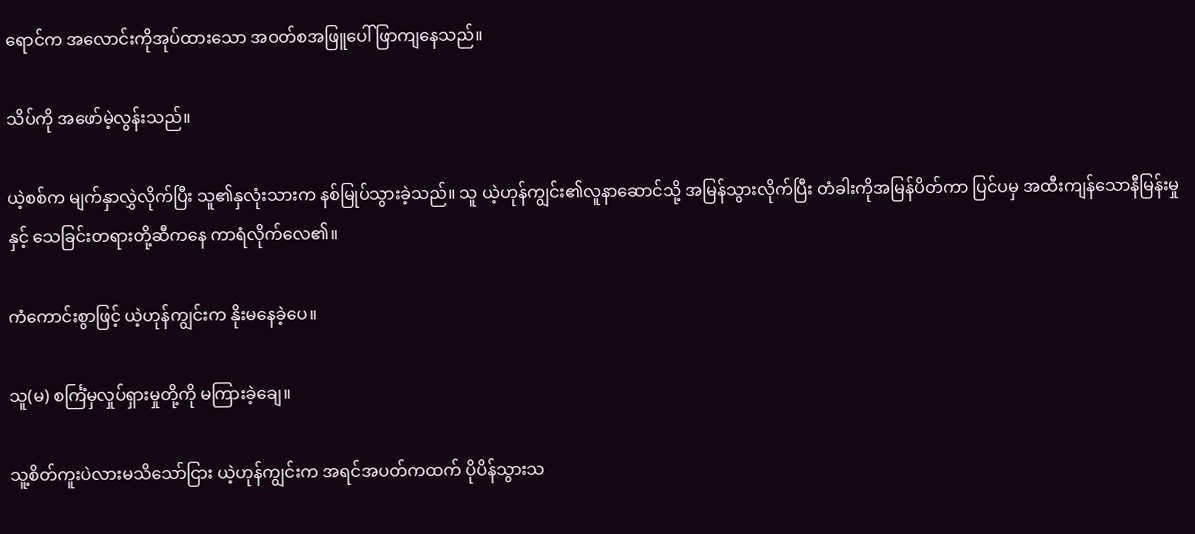ရောင်က အလောင်းကိုအုပ်ထားသော အဝတ်စအဖြူပေါ် ဖြာကျနေသည်။

သိပ်ကို အဖော်မဲ့လွန်းသည်။

ယဲ့စစ်က မျက်နှာလွှဲလိုက်ပြီး သူ၏နှလုံးသားက နစ်မြုပ်သွားခဲ့သည်။ သူ ယဲ့ဟုန်ကျွင်း၏လူနာဆောင်သို့ အမြန်သွားလိုက်ပြီး တံခါးကိုအမြန်ပိတ်ကာ ပြင်ပမှ အထီးကျန်သောနီမြန်းမှုနှင့် သေခြင်းတရားတို့ဆီကနေ ကာရံလိုက်လေ၏။

ကံကောင်းစွာဖြင့် ယဲ့ဟုန်ကျွင်းက နိုးမနေခဲ့ပေ။

သူ(မ) စင်္ကြံမှလှုပ်ရှားမှုတို့ကို မကြားခဲ့ချေ။

သူ့စိတ်ကူးပဲလားမသိသော်ငြား ယဲ့ဟုန်ကျွင်းက အရင်အပတ်ကထက် ပိုပိန်သွားသ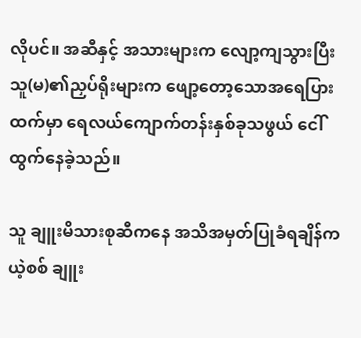လိုပင်။ အဆီနှင့် အသားများက လျော့ကျသွားပြီး သူ(မ)၏ညှပ်ရိုးများက ဖျော့တော့သောအရေပြားထက်မှာ ရေလယ်ကျောက်တန်းနှစ်ခုသဖွယ် ငေါ်ထွက်နေခဲ့သည်။

သူ ချူးမိသားစုဆီကနေ အသိအမှတ်ပြုခံရချိန်က ယဲ့စစ် ချူး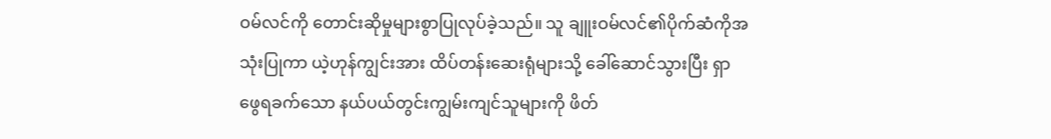ဝမ်လင်ကို တောင်းဆိုမှုများစွာပြုလုပ်ခဲ့သည်။ သူ ချူးဝမ်လင်၏ပိုက်ဆံကိုအသုံးပြုကာ ယဲ့ဟုန်ကျွင်းအား ထိပ်တန်းဆေးရုံများသို့ ခေါ်ဆောင်သွားပြီး ရှာဖွေရခက်သော နယ်ပယ်တွင်းကျွမ်းကျင်သူများကို ဖိတ်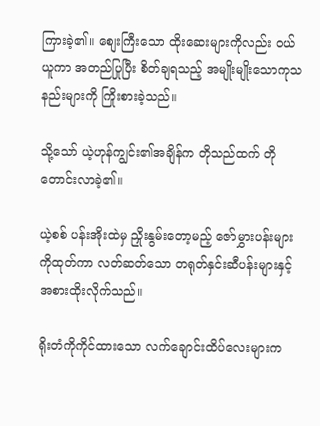ကြားခဲ့၏။ စျေးကြီးသော ထိုးဆေးများကိုလည်း ဝယ်ယူကာ အတည်ပြုပြီး စိတ်ချရသည့် အမျိုးမျိုးသောကုသနည်းများကို ကြိုးစားခဲ့သည်။

သို့သော် ယဲ့ဟုန်ကျွင်း၏အချိန်က တိုသည်ထက် တိုတောင်းလာခဲ့၏။

ယဲ့စစ် ပန်းအိုးထဲမှ ညှိုးနွမ်းတော့မည့် ဇော်မွှားပန်းများကိုထုတ်ကာ လတ်ဆတ်သော တရုတ်နှင်းဆီပန်းများနှင့် အစားထိုးလိုက်သည်။

ရိုးတံကိုကိုင်ထားသော လက်ချောင်းထိပ်လေးများက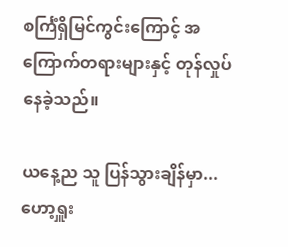စင်္ကြံရှိမြင်ကွင်းကြောင့် အကြောက်တရားများနှင့် တုန်လှုပ်နေခဲ့သည်။

ယနေ့ည သူ ပြန်သွားချိန်မှာ... ဟော့ရှူး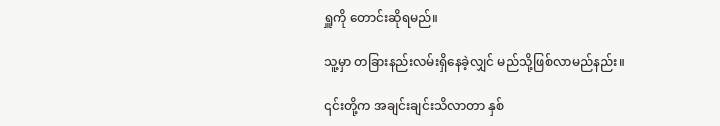ရှူကို တောင်းဆိုရမည်။

သူ့မှာ တခြားနည်းလမ်းရှိနေခဲ့လျှင် မည်သို့ဖြစ်လာမည်နည်း။

၎င်းတို့က အချင်းချင်းသိလာတာ နှစ်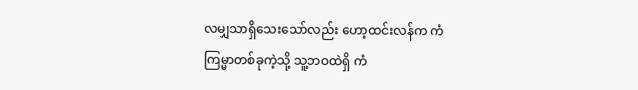လမျှသာရှိသေးသော်လည်း ဟော့ထင်းလန်က ကံကြမ္မာတစ်ခုကဲ့သို့ သူ့ဘဝထဲရှိ ကံ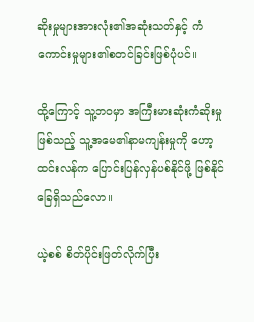ဆိုးမှုများအားလုံး၏အဆုံးသတ်နှင့် ကံကောင်းမှုများ၏စတင်ခြင်းဖြစ်ပုံပင်။

ထို့ကြောင့် သူ့ဘဝမှာ အကြီးမားဆုံးကံဆိုးမှုဖြစ်သည့် သူ့အမေ၏နာမကျန်းမှုကို ဟော့ထင်းလန်က ပြောင်းပြန်လှန်ပစ်နိုင်ဖို့ ဖြစ်နိုင်ခြေရှိသည်လော။

ယဲ့စစ် စိတ်ပိုင်းဖြတ်လိုက်ပြီး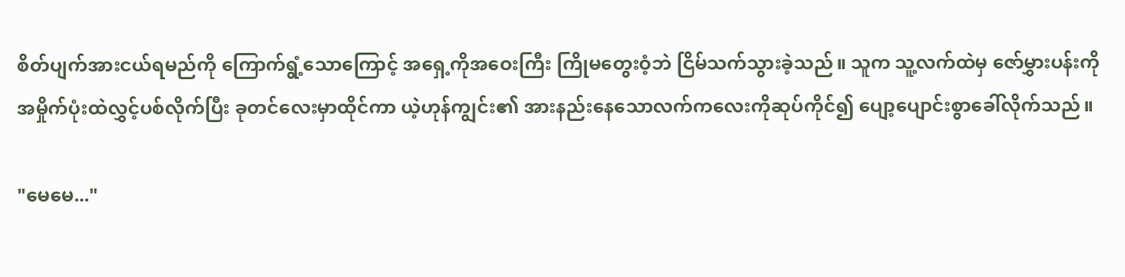စိတ်ပျက်အားငယ်ရမည်ကို ကြောက်ရွံ့သောကြောင့် အရှေ့ကိုအဝေးကြီး ကြိုမတွေးဝံ့ဘဲ ငြိမ်သက်သွားခဲ့သည်။ သူက သူ့လက်ထဲမှ ဇော်မွှားပန်းကို အမှိုက်ပုံးထဲလွှင့်ပစ်လိုက်ပြီး ခုတင်လေးမှာထိုင်ကာ ယဲ့ဟုန်ကျွင်း၏ အားနည်းနေသောလက်ကလေးကိုဆုပ်ကိုင်၍ ပျော့ပျောင်းစွာခေါ်လိုက်သည်။

"မေမေ..."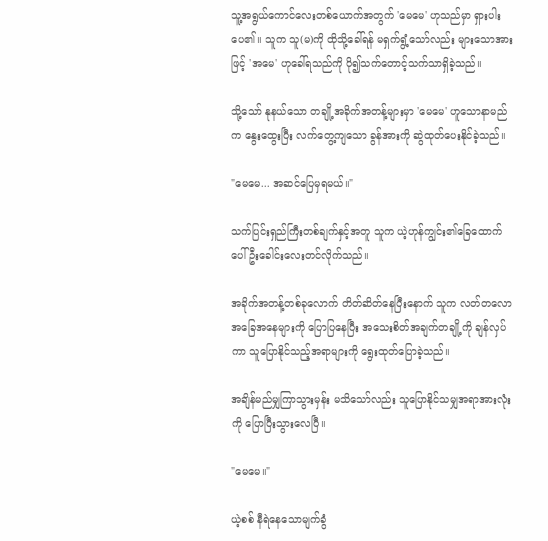သူ့အရွယ်ကောင်လေးတစ်ယောက်အတွက် 'မေမေ' ဟုသည်မှာ ရှားပါးပေ၏။ သူက သူ(မ)ကို ထိုသို့ခေါ်ရန် မရှက်ရွံ့သော်လည်း များသောအားဖြင့် 'အမေ' ဟုခေါ်ရသည်ကို ပို၍သက်တောင့်သက်သာရှိခဲ့သည်။

သို့သော် နုနယ်သော တချို့အခိုက်အတန့်များမှာ 'မေမေ' ဟူသောနာမည်က နွေးထွေးပြီး လက်တွေ့ကျသော ခွန်အားကို ဆွဲထုတ်ပေးနိုင်ခဲ့သည်။

"မေမေ... အဆင်ပြေမှရမယ်။"

သက်ပြင်းရှည်ကြီးတစ်ချက်နှင့်အတူ သူက ယဲ့ဟုန်ကျွင်း၏ခြေထောက်ပေါ် ဦးခေါင်းလေးတင်လိုက်သည်။

အခိုက်အတန့်တစ်ခုလောက် တိတ်ဆိတ်နေပြီးနောက် သူက လတ်တလောအခြေအနေများကို ပြောပြနေပြီး အသေးစိတ်အချက်တချို့ကို ချန်လှပ်ကာ သူပြောနိုင်သည့်အရာများကို ရွေးထုတ်ပြောခဲ့သည်။

အချိန်မည်မျှကြာသွားမှန်း မသိသော်လည်း သူပြောနိုင်သမျှအရာအားလုံးကို ပြောပြီးသွားလေပြီ။

"မေမေ။"

ယဲ့စစ် နီရဲနေသောမျက်ခွံ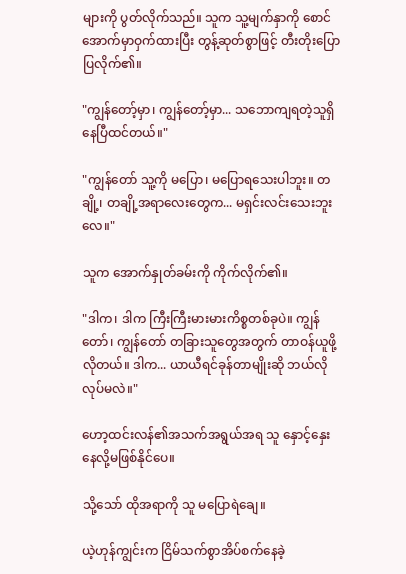များကို ပွတ်လိုက်သည်။ သူက သူ့မျက်နှာကို စောင်အောက်မှာဝှက်ထားပြီး တွန့်ဆုတ်စွာဖြင့် တီးတိုးပြောပြလိုက်၏။

"ကျွန်တော့်မှာ၊ ကျွန်တော့်မှာ... သဘောကျရတဲ့သူရှိနေပြီထင်တယ်။"

"ကျွန်တော် သူ့ကို မပြော၊ မပြောရသေးပါဘူး။ တချို့၊ တချို့အရာလေးတွေက... မရှင်းလင်းသေးဘူးလေ။"

သူက အောက်နှုတ်ခမ်းကို ကိုက်လိုက်၏။

"ဒါက၊ ဒါက ကြီးကြီးမားမားကိစ္စတစ်ခုပဲ။ ကျွန်တော်၊ ကျွန်တော် တခြားသူတွေအတွက် တာဝန်ယူဖို့လိုတယ်။ ဒါက... ယာယီရင်ခုန်တာမျိုးဆို ဘယ်လိုလုပ်မလဲ။"

ဟော့ထင်းလန်၏အသက်အရွယ်အရ သူ နှောင့်နှေးနေလို့မဖြစ်နိုင်ပေ။

သို့သော် ထိုအရာကို သူ မပြောရဲချေ။

ယဲ့ဟုန်ကျွင်းက ငြိမ်သက်စွာအိပ်စက်နေခဲ့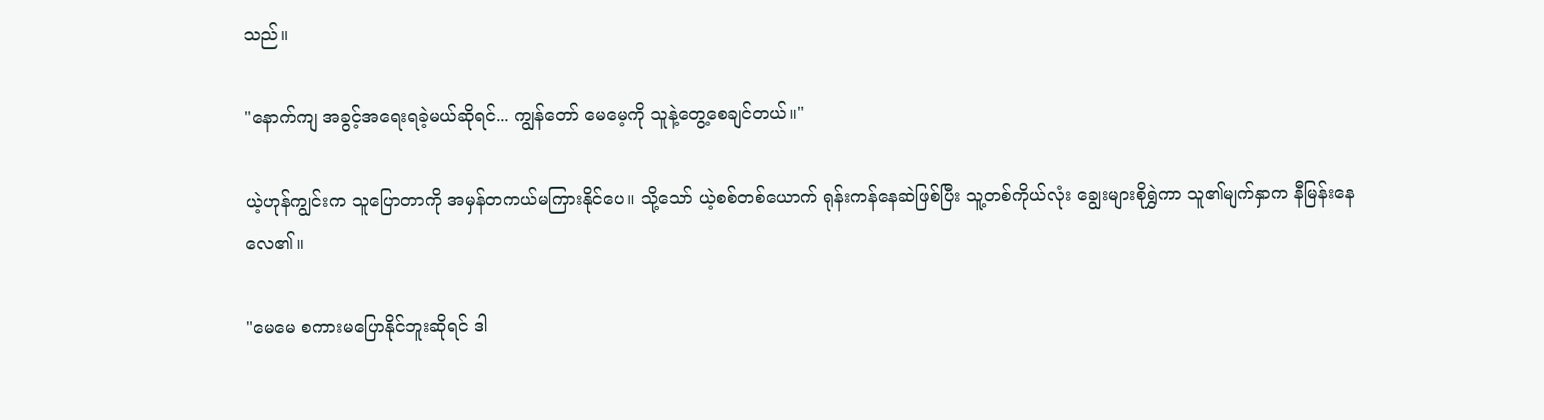သည်။

"နောက်ကျ အခွင့်အရေးရခဲ့မယ်ဆိုရင်... ကျွန်တော် မေမေ့ကို သူနဲ့တွေ့စေချင်တယ်။"

ယဲ့ဟုန်ကျွင်းက သူပြောတာကို အမှန်တကယ်မကြားနိုင်ပေ။ သို့သော် ယဲ့စစ်တစ်ယောက် ရုန်းကန်နေဆဲဖြစ်ပြီး သူ့တစ်ကိုယ်လုံး ချွေးများစိုရွှဲကာ သူ၏မျက်နှာက နီမြန်းနေလေ၏။

"မေမေ စကားမပြောနိုင်ဘူးဆိုရင် ဒါ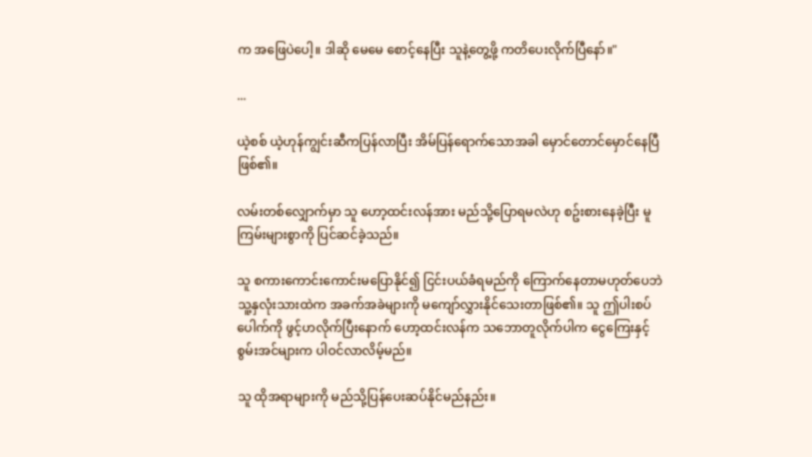က အဖြေပဲပေါ့။ ဒါဆို မေမေ စောင့်နေပြီး သူနဲ့တွေ့ဖို့ ကတိပေးလိုက်ပြီနော်။"

...

ယဲ့စစ် ယဲ့ဟုန်ကျွင်းဆီကပြန်လာပြီး အိမ်ပြန်ရောက်သောအခါ မှောင်တောင်မှောင်နေပြီဖြစ်၏။

လမ်းတစ်လျှောက်မှာ သူ ဟော့ထင်းလန်အား မည်သို့ပြောရမလဲဟု စဥ်းစားနေခဲ့ပြီး မူကြမ်းများစွာကို ပြင်ဆင်ခဲ့သည်။

သူ စကားကောင်းကောင်းမပြောနိုင်၍ ငြင်းပယ်ခံရမည်ကို ကြောက်နေတာမဟုတ်ပေဘဲ သူ့နှလုံးသားထဲက အခက်အခဲများကို မကျော်လွှားနိုင်သေးတာဖြစ်၏။ သူ ဤပါးစပ်ပေါက်ကို ဖွင့်ဟလိုက်ပြီးနောက် ဟော့ထင်းလန်က သဘောတူလိုက်ပါက ငွေကြေးနှင့် စွမ်းအင်များက ပါဝင်လာလိမ့်မည်။

သူ ထိုအရာများကို မည်သို့ပြန်ပေးဆပ်နိုင်မည်နည်း။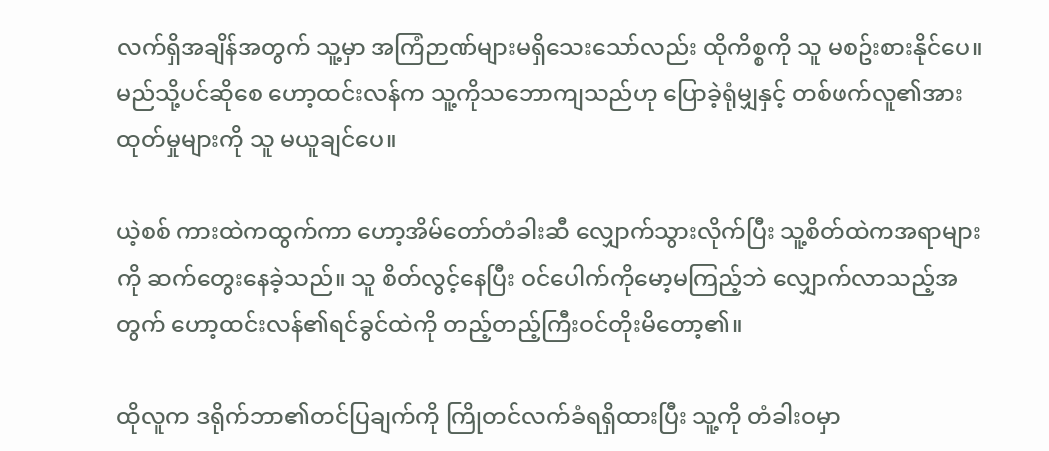လက်ရှိအချိန်အတွက် သူ့မှာ အကြံဉာဏ်များမရှိသေးသော်လည်း ထိုကိစ္စကို သူ မစဥ်းစားနိုင်ပေ။ မည်သို့ပင်ဆိုစေ ဟော့ထင်းလန်က သူ့ကိုသဘောကျသည်ဟု ပြောခဲ့ရုံမျှနှင့် တစ်ဖက်လူ၏အားထုတ်မှုများကို သူ မယူချင်ပေ။

ယဲ့စစ် ကားထဲကထွက်ကာ ဟော့အိမ်တော်တံခါးဆီ လျှောက်သွားလိုက်ပြီး သူ့စိတ်ထဲကအရာများကို ဆက်တွေးနေခဲ့သည်။ သူ စိတ်လွင့်နေပြီး ဝင်ပေါက်ကိုမော့မကြည့်ဘဲ လျှောက်လာသည့်အတွက် ဟော့ထင်းလန်၏ရင်ခွင်ထဲကို တည့်တည့်ကြီးဝင်တိုးမိတော့၏။

ထိုလူက ဒရိုက်ဘာ၏တင်ပြချက်ကို ကြိုတင်လက်ခံရရှိထားပြီး သူ့ကို တံခါးဝမှာ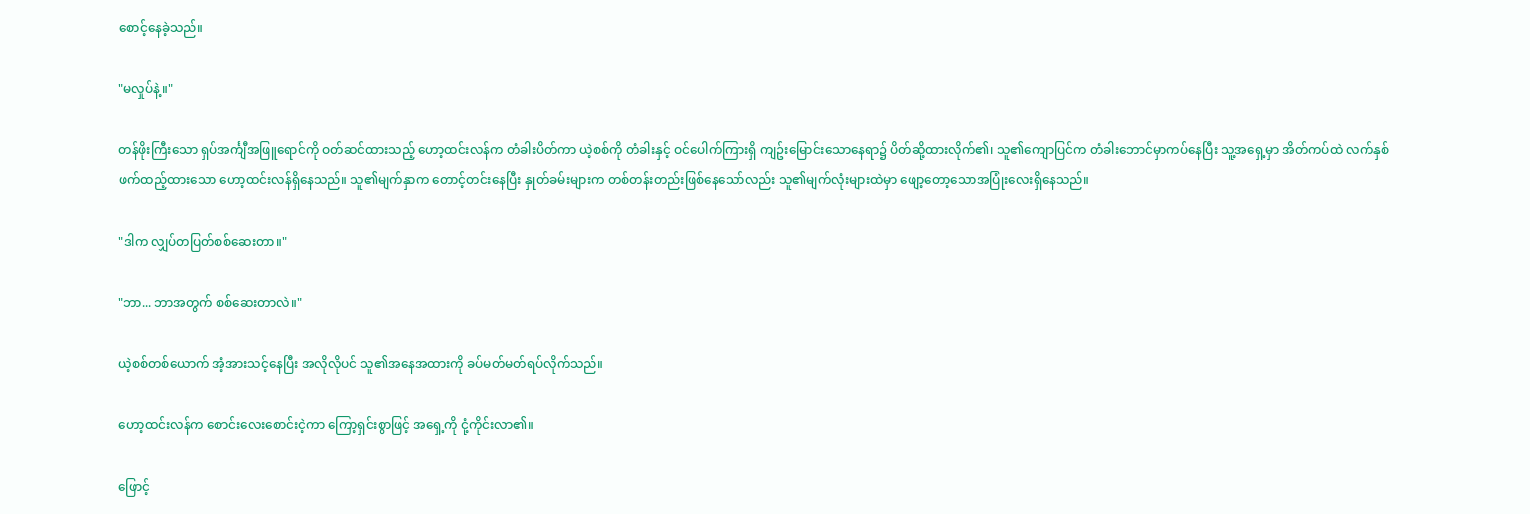စောင့်နေခဲ့သည်။

"မလှုပ်နဲ့။"

တန်ဖိုးကြီးသော ရှပ်အင်္ကျီအဖြူရောင်ကို ဝတ်ဆင်ထားသည့် ဟော့ထင်းလန်က တံခါးပိတ်ကာ ယဲ့စစ်ကို တံခါးနှင့် ဝင်ပေါက်ကြားရှိ ကျဥ်းမြောင်းသောနေရာ၌ ပိတ်ဆို့ထားလိုက်၏၊ သူ၏ကျောပြင်က တံခါးဘောင်မှာကပ်နေပြီး သူ့အရှေ့မှာ အိတ်ကပ်ထဲ လက်နှစ်ဖက်ထည့်ထားသော ဟော့ထင်းလန်ရှိနေသည်။ သူ၏မျက်နှာက တောင့်တင်းနေပြီး နှုတ်ခမ်းများက တစ်တန်းတည်းဖြစ်နေသော်လည်း သူ၏မျက်လုံးများထဲမှာ ဖျော့တော့သောအပြုံးလေးရှိနေသည်။

"ဒါက လျှပ်တပြတ်စစ်ဆေးတာ။"

"ဘာ... ဘာအတွက် စစ်ဆေးတာလဲ။"

ယဲ့စစ်တစ်ယောက် အံ့အားသင့်နေပြီး အလိုလိုပင် သူ၏အနေအထားကို ခပ်မတ်မတ်ရပ်လိုက်သည်။

ဟော့ထင်းလန်က စောင်းလေးစောင်းငဲ့ကာ ကြော့ရှင်းစွာဖြင့် အရှေ့ကို ငုံ့ကိုင်းလာ၏။

ဖြောင့်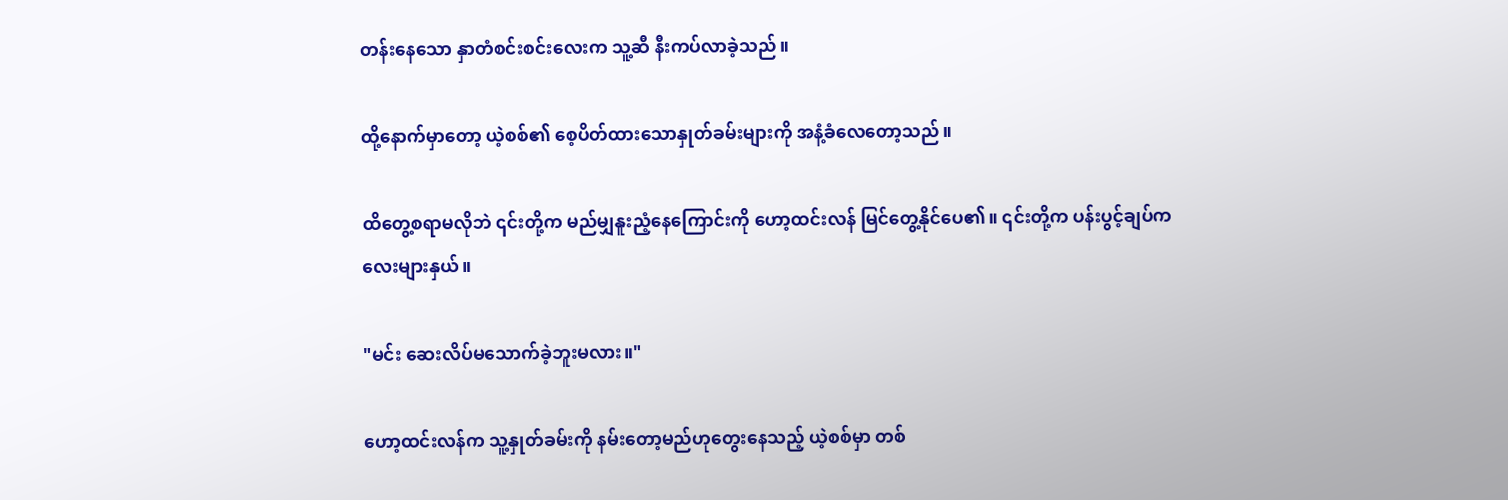တန်းနေသော နှာတံစင်းစင်းလေးက သူ့ဆီ နီးကပ်လာခဲ့သည်။

ထို့နောက်မှာတော့ ယဲ့စစ်၏ စေ့ပိတ်ထားသောနှုတ်ခမ်းများကို အနံ့ခံလေတော့သည်။

ထိတွေ့စရာမလိုဘဲ ၎င်းတို့က မည်မျှနူးညံ့နေကြောင်းကို ဟော့ထင်းလန် မြင်တွေ့နိုင်ပေ၏။ ၎င်းတို့က ပန်းပွင့်ချပ်ကလေးများနှယ်။

"မင်း ဆေးလိပ်မသောက်ခဲ့ဘူးမလား။"

ဟော့ထင်းလန်က သူ့နှုတ်ခမ်းကို နမ်းတော့မည်ဟုတွေးနေသည့် ယဲ့စစ်မှာ တစ်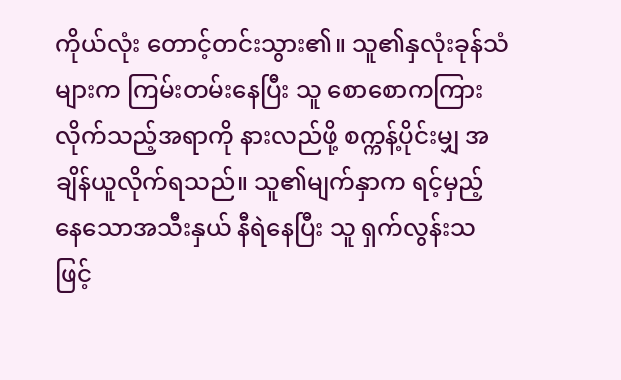ကိုယ်လုံး တောင့်တင်းသွား၏။ သူ၏နှလုံးခုန်သံများက ကြမ်းတမ်းနေပြီး သူ စောစောကကြားလိုက်သည့်အရာကို နားလည်ဖို့ စက္ကန့်ပိုင်းမျှ အချိန်ယူလိုက်ရသည်။ သူ၏မျက်နှာက ရင့်မှည့်နေသောအသီးနှယ် နီရဲနေပြီး သူ ရှက်လွန်းသဖြင့်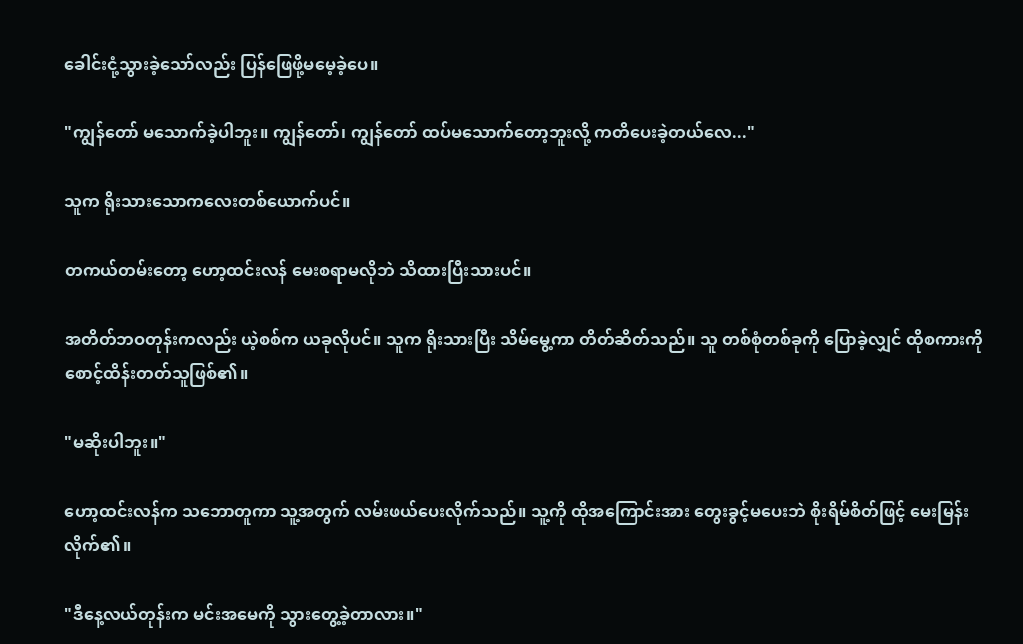ခေါင်းငုံ့သွားခဲ့သော်လည်း ပြန်ဖြေဖို့မမေ့ခဲ့ပေ။

"ကျွန်တော် မသောက်ခဲ့ပါဘူး။ ကျွန်တော်၊ ကျွန်တော် ထပ်မသောက်တော့ဘူးလို့ ကတိပေးခဲ့တယ်လေ..."

သူက ရိုးသားသောကလေးတစ်ယောက်ပင်။

တကယ်တမ်းတော့ ဟော့ထင်းလန် မေးစရာမလိုဘဲ သိထားပြီးသားပင်။

အတိတ်ဘဝတုန်းကလည်း ယဲ့စစ်က ယခုလိုပင်။ သူက ရိုးသားပြီး သိမ်မွေ့ကာ တိတ်ဆိတ်သည်။ သူ တစ်စုံတစ်ခုကို ပြောခဲ့လျှင် ထိုစကားကို စောင့်ထိန်းတတ်သူဖြစ်၏။

"မဆိုးပါဘူး။"

ဟော့ထင်းလန်က သဘောတူကာ သူ့အတွက် လမ်းဖယ်ပေးလိုက်သည်။ သူ့ကို ထိုအကြောင်းအား တွေးခွင့်မပေးဘဲ စိုးရိမ်စိတ်ဖြင့် မေးမြန်းလိုက်၏။

"ဒီနေ့လယ်တုန်းက မင်းအမေကို သွားတွေ့ခဲ့တာလား။"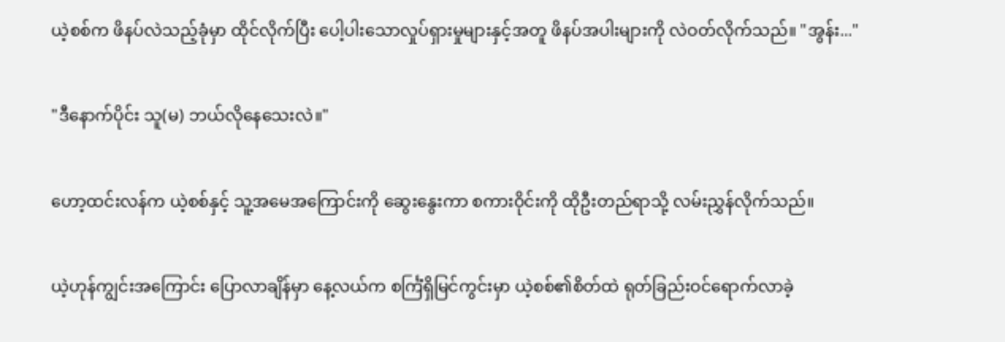ယဲ့စစ်က ဖိနပ်လဲသည့်ခုံမှာ ထိုင်လိုက်ပြီး ပေါ့ပါးသောလှုပ်ရှားမှုများနှင့်အတူ ဖိနပ်အပါးများကို လဲဝတ်လိုက်သည်။ "အွန်း..."

"ဒီနောက်ပိုင်း သူ(မ) ဘယ်လိုနေသေးလဲ။"

ဟော့ထင်းလန်က ယဲ့စစ်နှင့် သူ့အမေအကြောင်းကို ဆွေးနွေးကာ စကားဝိုင်းကို ထိုဦးတည်ရာသို့ လမ်းညွှန်လိုက်သည်။

ယဲ့ဟုန်ကျွင်းအကြောင်း ပြောလာချိန်မှာ နေ့လယ်က စင်္ကြံရှိမြင်ကွင်းမှာ ယဲ့စစ်၏စိတ်ထဲ ရုတ်ခြည်းဝင်ရောက်လာခဲ့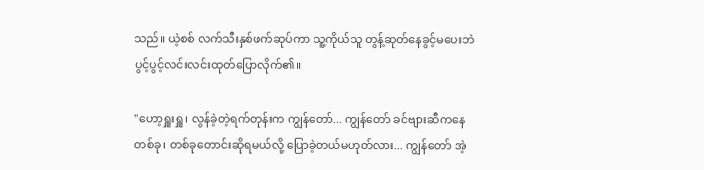သည်။ ယဲ့စစ် လက်သီးနှစ်ဖက်ဆုပ်ကာ သူ့ကိုယ်သူ တွန့်ဆုတ်နေခွင့်မပေးဘဲ ပွင့်ပွင့်လင်းလင်းထုတ်ပြောလိုက်၏။

"ဟော့ရှူးရှူ၊ လွန်ခဲ့တဲ့ရက်တုန်းက ကျွန်တော်... ကျွန်တော် ခင်ဗျားဆီကနေ တစ်ခု၊ တစ်ခုတောင်းဆိုရမယ်လို့ ပြောခဲ့တယ်မဟုတ်လား... ကျွန်တော် အဲ့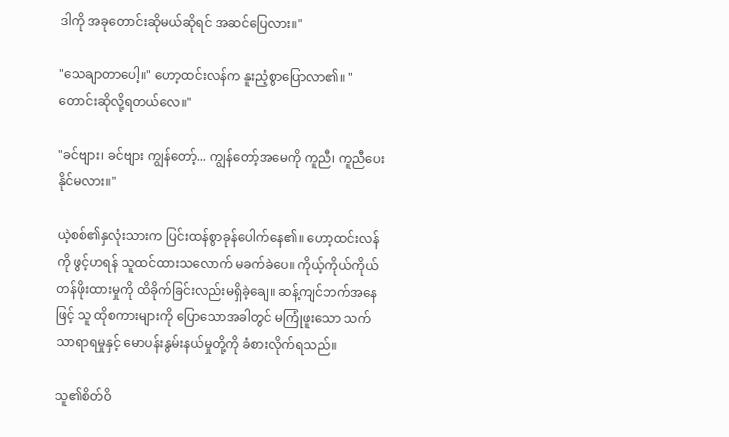ဒါကို အခုတောင်းဆိုမယ်ဆိုရင် အဆင်ပြေလား။"

"သေချာတာပေါ့။" ဟော့ထင်းလန်က နူးညံ့စွာပြောလာ၏။ "တောင်းဆိုလို့ရတယ်လေ။"

"ခင်ဗျား၊ ခင်ဗျား ကျွန်တော့်... ကျွန်တော့်အမေကို ကူညီ၊ ကူညီပေးနိုင်မလား။"

ယဲ့စစ်၏နှလုံးသားက ပြင်းထန်စွာခုန်ပေါက်နေ၏။ ဟော့ထင်းလန်ကို ဖွင့်ဟရန် သူထင်ထားသလောက် မခက်ခဲပေ။ ကိုယ့်ကိုယ်ကိုယ်တန်ဖိုးထားမှုကို ထိခိုက်ခြင်းလည်းမရှိခဲ့ချေ။ ဆန့်ကျင်ဘက်အနေဖြင့် သူ ထိုစကားများကို ပြောသောအခါတွင် မကြုံဖူးသော သက်သာရာရမှုနှင့် မောပန်းနွမ်းနယ်မှုတို့ကို ခံစားလိုက်ရသည်။

သူ၏စိတ်ဝိ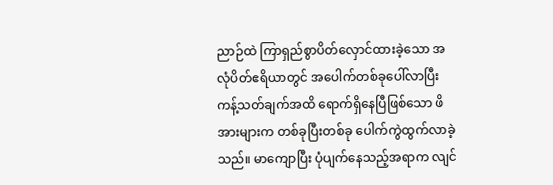ညာဉ်ထဲ ကြာရှည်စွာပိတ်လှောင်ထားခဲ့သော အလုံပိတ်ဧရိယာတွင် အပေါက်တစ်ခုပေါ်လာပြီး ကန့်သတ်ချက်အထိ ရောက်ရှိနေပြီဖြစ်သော ဖိအားများက တစ်ခုပြီးတစ်ခု ပေါက်ကွဲထွက်လာခဲ့သည်။ မာကျောပြီး ပုံပျက်နေသည့်အရာက လျင်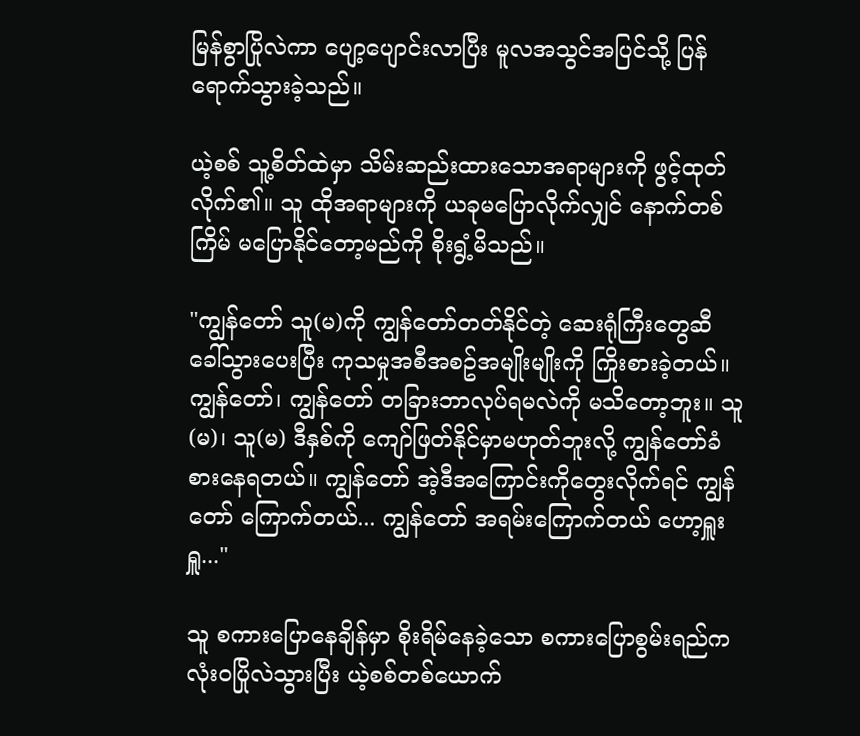မြန်စွာပြိုလဲကာ ပျော့ပျောင်းလာပြီး မူလအသွင်အပြင်သို့ ပြန်ရောက်သွားခဲ့သည်။

ယဲ့စစ် သူ့စိတ်ထဲမှာ သိမ်းဆည်းထားသောအရာများကို ဖွင့်ထုတ်လိုက်၏။ သူ ထိုအရာများကို ယခုမပြောလိုက်လျှင် နောက်တစ်ကြိမ် မပြောနိုင်တော့မည်ကို စိုးရွံ့မိသည်။

"ကျွန်တော် သူ(မ)ကို ကျွန်တော်တတ်နိုင်တဲ့ ဆေးရုံကြီးတွေဆီ ခေါ်သွားပေးပြီး ကုသမှုအစီအစဥ်အမျိုးမျိုးကို ကြိုးစားခဲ့တယ်။ ကျွန်တော်၊ ကျွန်တော် တခြားဘာလုပ်ရမလဲကို မသိတော့ဘူး။ သူ(မ)၊ သူ(မ) ဒီနှစ်ကို ကျော်ဖြတ်နိုင်မှာမဟုတ်ဘူးလို့ ကျွန်တော်ခံစားနေရတယ်။ ကျွန်တော် အဲ့ဒီအကြောင်းကိုတွေးလိုက်ရင် ကျွန်တော် ကြောက်တယ်... ကျွန်တော် အရမ်းကြောက်တယ် ဟော့ရှူးရှူ..."

သူ စကားပြောနေချိန်မှာ စိုးရိမ်နေခဲ့သော စကားပြောစွမ်းရည်က လုံးဝပြိုလဲသွားပြီး ယဲ့စစ်တစ်ယောက်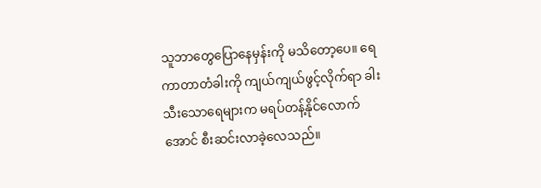သူဘာတွေပြောနေမှန်းကို မသိတော့ပေ။ ရေကာတာတံခါးကို ကျယ်ကျယ်ဖွင့်လိုက်ရာ ခါးသီးသောရေများက မရပ်တန့်နိုင်လောက်အောင် စီးဆင်းလာခဲ့လေသည်။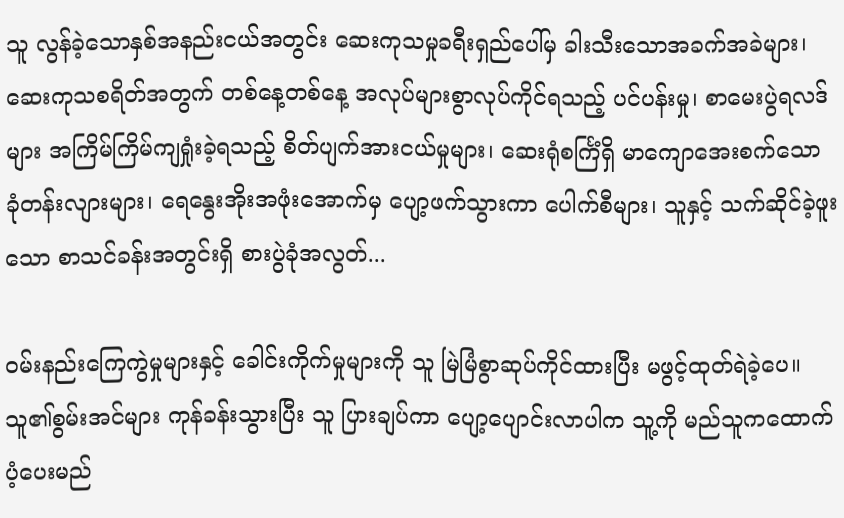သူ လွန်ခဲ့သောနှစ်အနည်းငယ်အတွင်း ဆေးကုသမှုခရီးရှည်ပေါ်မှ ခါးသီးသောအခက်အခဲများ၊ ဆေးကုသစရိတ်အတွက် တစ်နေ့တစ်နေ့ အလုပ်များစွာလုပ်ကိုင်ရသည့် ပင်ပန်းမှု၊ စာမေးပွဲရလဒ်များ အကြိမ်ကြိမ်ကျရှုံးခဲ့ရသည့် စိတ်ပျက်အားငယ်မှုများ၊ ဆေးရုံစင်္ကြံရှိ မာကျောအေးစက်သော ခုံတန်းလျားများ၊ ရေနွေးအိုးအဖုံးအောက်မှ ပျော့ဖက်သွားကာ ပေါက်စီများ၊ သူနှင့် သက်ဆိုင်ခဲ့ဖူးသော စာသင်ခန်းအတွင်းရှိ စားပွဲခုံအလွတ်...

ဝမ်းနည်းကြေကွဲမှုများနှင့် ခေါင်းကိုက်မှုများကို သူ မြဲမြံစွာဆုပ်ကိုင်ထားပြီး မဖွင့်ထုတ်ရဲခဲ့ပေ။ သူ၏စွမ်းအင်များ ကုန်ခန်းသွားပြီး သူ ပြားချပ်ကာ ပျော့ပျောင်းလာပါက သူ့ကို မည်သူကထောက်ပံ့ပေးမည်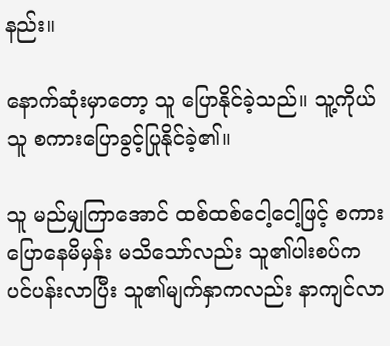နည်း။

နောက်ဆုံးမှာတော့ သူ ပြောနိုင်ခဲ့သည်။ သူ့ကိုယ်သူ စကားပြောခွင့်ပြုနိုင်ခဲ့၏။

သူ မည်မျှကြာအောင် ထစ်ထစ်ငေါ့ငေါ့ဖြင့် စကားပြောနေမိမှန်း မသိသော်လည်း သူ၏ပါးစပ်က ပင်ပန်းလာပြီး သူ၏မျက်နှာကလည်း နာကျင်လာ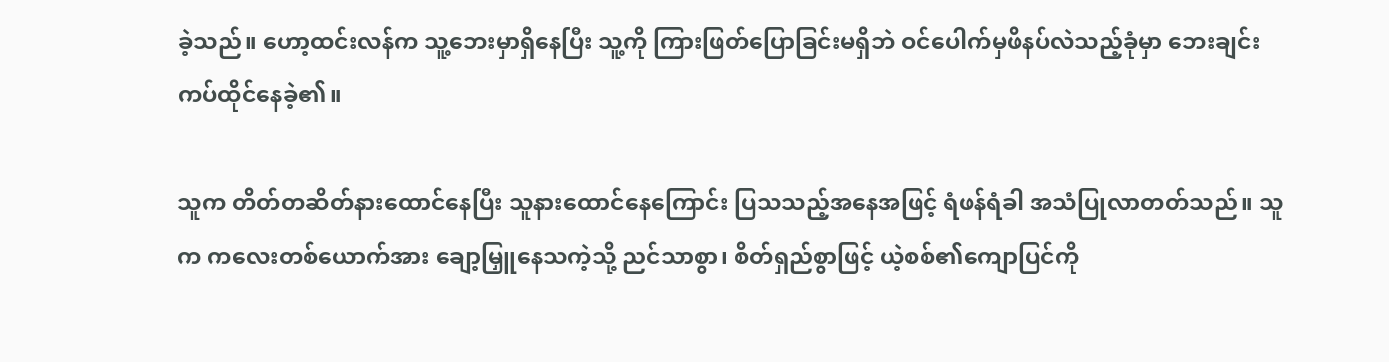ခဲ့သည်။ ဟော့ထင်းလန်က သူ့ဘေးမှာရှိနေပြီး သူ့ကို ကြားဖြတ်ပြောခြင်းမရှိဘဲ ဝင်ပေါက်မှဖိနပ်လဲသည့်ခုံမှာ ဘေးချင်းကပ်ထိုင်နေခဲ့၏။

သူက တိတ်တဆိတ်နားထောင်နေပြီး သူနားထောင်နေကြောင်း ပြသသည့်အနေအဖြင့် ရံဖန်ရံခါ အသံပြုလာတတ်သည်။ သူက ကလေးတစ်ယောက်အား ချော့မြှူနေသကဲ့သို့ ညင်သာစွာ၊ စိတ်ရှည်စွာဖြင့် ယဲ့စစ်၏ကျောပြင်ကို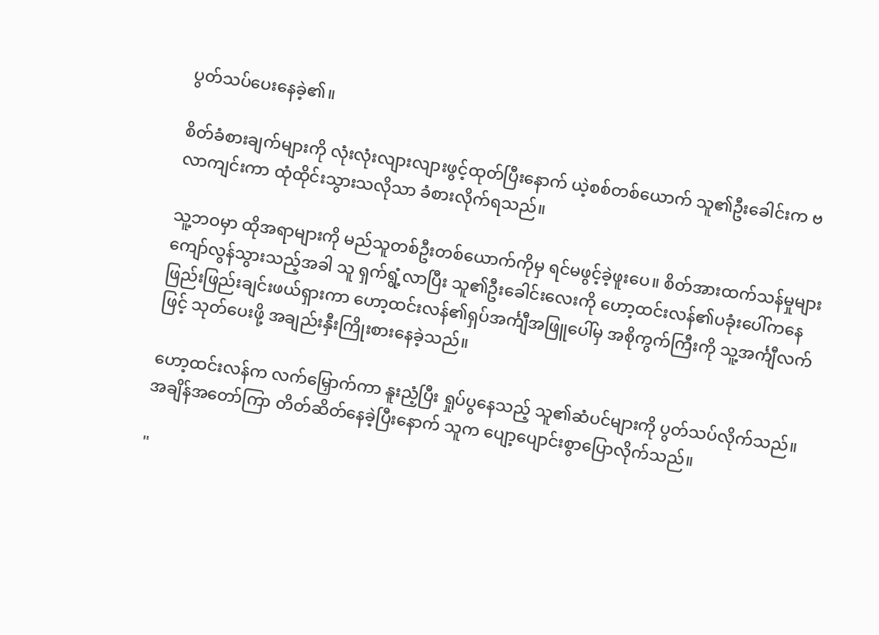ပွတ်သပ်ပေးနေခဲ့၏။

စိတ်ခံစားချက်များကို လုံးလုံးလျားလျားဖွင့်ထုတ်ပြီးနောက် ယဲ့စစ်တစ်ယောက် သူ၏ဦးခေါင်းက ဗလာကျင်းကာ ထုံထိုင်းသွားသလိုသာ ခံစားလိုက်ရသည်။

သူ့ဘဝမှာ ထိုအရာများကို မည်သူတစ်ဦးတစ်ယောက်ကိုမှ ရင်မဖွင့်ခဲ့ဖူးပေ။ စိတ်အားထက်သန်မှုများ ကျော်လွန်သွားသည့်အခါ သူ ရှက်ရွံ့လာပြီး သူ၏ဦးခေါင်းလေးကို ဟော့ထင်းလန်၏ပခုံးပေါ်ကနေ ဖြည်းဖြည်းချင်းဖယ်ရှားကာ ဟော့ထင်းလန်၏ရှပ်အင်္ကျီအဖြူပေါ်မှ အစိုကွက်ကြီးကို သူ့အင်္ကျီလက်ဖြင့် သုတ်ပေးဖို့ အချည်းနှီးကြိုးစားနေခဲ့သည်။

ဟော့ထင်းလန်က လက်မြှောက်ကာ နူးညံ့ပြီး ရှုပ်ပွနေသည့် သူ၏ဆံပင်များကို ပွတ်သပ်လိုက်သည်။ အချိန်အတော်ကြာ တိတ်ဆိတ်နေခဲ့ပြီးနောက် သူက ပျော့ပျောင်းစွာပြောလိုက်သည်။

"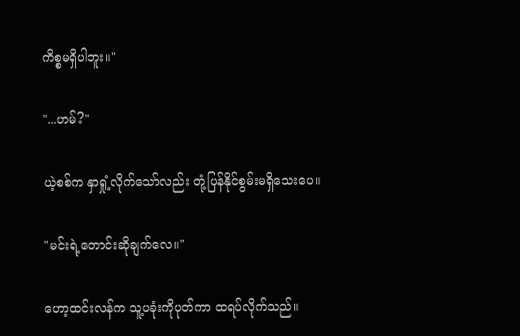ကိစ္စမရှိပါဘူး။"

"...ဟမ်?"

ယဲ့စစ်က နှာရှုံ့လိုက်သော်လည်း တုံ့ပြန်နိုင်စွမ်းမရှိသေးပေ။

"မင်းရဲ့တောင်းဆိုချက်လေ။"

ဟော့ထင်းလန်က သူ့ပခုံးကိုပုတ်ကာ ထရပ်လိုက်သည်။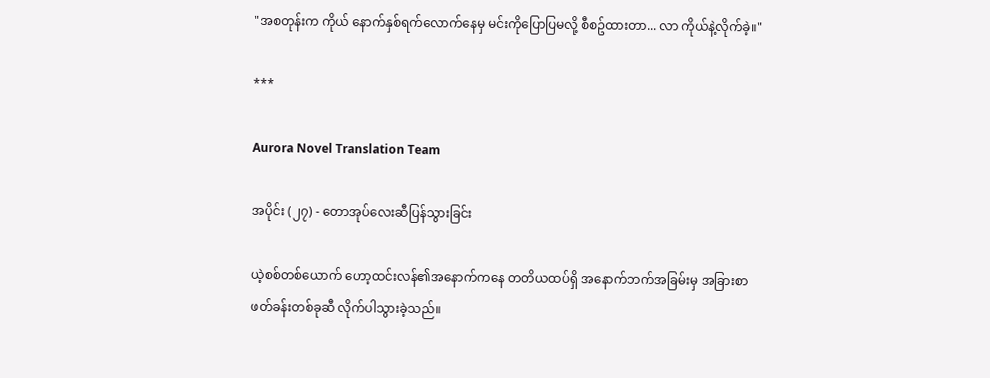"အစတုန်းက ကိုယ် နောက်နှစ်ရက်လောက်နေမှ မင်းကိုပြောပြမလို့ စီစဥ်ထားတာ... လာ ကိုယ်နဲ့လိုက်ခဲ့။"

***

Aurora Novel Translation Team

အပိုင်း (၂၇) - တောအုပ်လေးဆီပြန်သွားခြင်း

ယဲ့စစ်တစ်ယောက် ဟော့ထင်းလန်၏အနောက်ကနေ တတိယထပ်ရှိ အနောက်ဘက်အခြမ်းမှ အခြားစာဖတ်ခန်းတစ်ခုဆီ လိုက်ပါသွားခဲ့သည်။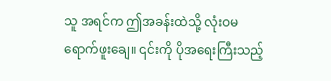သူ အရင်က ဤအခန်းထဲသို့ လုံးဝမရောက်ဖူးချေ။ ၎င်းကို ပိုအရေးကြီးသည့်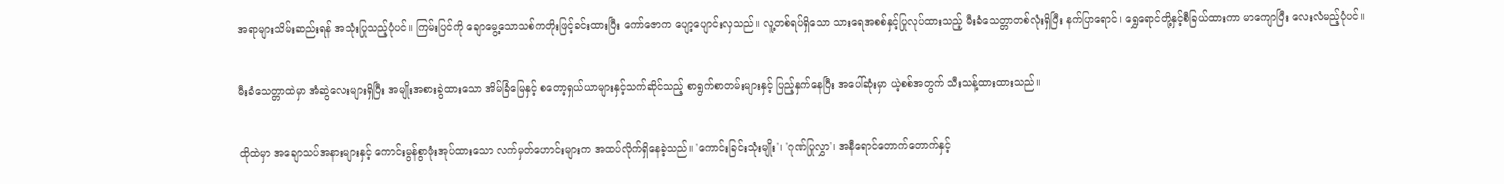အရာများသိမ်းဆည်းရန် အသုံးပြုသည့်ပုံပင်။ ကြမ်းပြင်ကို ချောမွေ့သောသစ်ကတိုးဖြင့်ခင်းထားပြီး ကော်ဇောက ပျော့ပျောင်းလှသည်။ လူ့တစ်ရပ်ရှိသော သားရေအစစ်နှင့်ပြုလုပ်ထားသည့် မီးခံသေတ္တာတစ်လုံးရှိပြီး နက်ပြာရောင်၊ ရွှေရောင်တို့နှင့်စီခြယ်ထားကာ မာကျောပြီး လေးလံမည့်ပုံပင်။

မီးခံသေတ္တာထဲမှာ အံဆွဲလေးများရှိပြီး အမျိုးအစားခွဲထားသော အိမ်ခြံမြေနှင့် စတော့ရှယ်ယာများနှင့်သက်ဆိုင်သည့် စာရွက်စာတမ်းများနှင့် ပြည့်နှက်နေပြီး အပေါ်ဆုံးမှာ ယဲ့စစ်အတွက် သီးသန့်ထားထားသည်။

ထိုထဲမှာ အချောသပ်အနားများနှင့် ကောင်းမွန်စွာဖုံးအုပ်ထားသော လက်မှတ်ဟောင်းများက အထပ်လိုက်ရှိနေခဲ့သည်။ 'ကောင်းခြင်းသုံးမျိုး'၊ 'ဂုဏ်ပြုလွှာ'၊ အနီရောင်တောက်တောက်နှင့်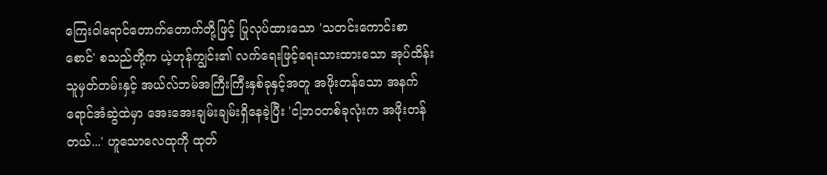ကြေးဝါရောင်တောက်တောက်တို့ဖြင့် ပြုလုပ်ထားသော 'သတင်းကောင်းစာစောင်' စသည်တို့က ယဲ့ဟုန်ကျွင်း၏ လက်ရေးဖြင့်ရေးသားထားသော အုပ်ထိန်းသူမှတ်တမ်းနှင့် အယ်လ်ဘမ်အကြီးကြီးနှစ်ခုနှင့်အတူ အဖိုးတန်သော အနက်ရောင်အံဆွဲထဲမှာ အေးအေးချမ်းချမ်းရှိနေခဲ့ပြီး 'ငါ့ဘဝတစ်ခုလုံးက အဖိုးတန်တယ်...' ဟူသောလေထုကို ထုတ်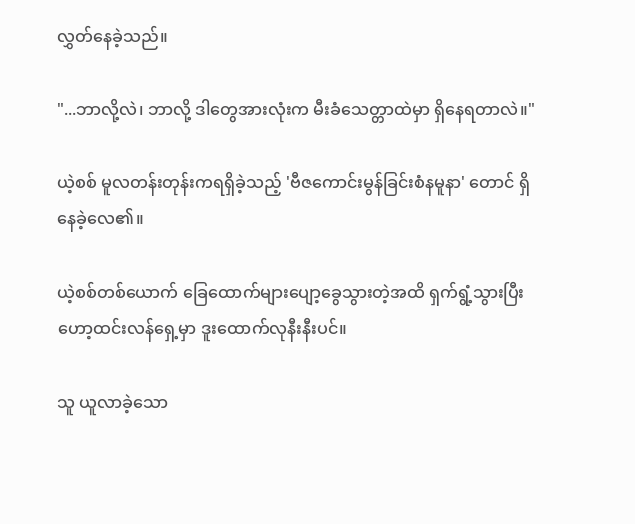လွှတ်နေခဲ့သည်။

"...ဘာလို့လဲ၊ ဘာလို့ ဒါတွေအားလုံးက မီးခံသေတ္တာထဲမှာ ရှိနေရတာလဲ။"

ယဲ့စစ် မူလတန်းတုန်းကရရှိခဲ့သည့် 'ဗီဇကောင်းမွန်ခြင်းစံနမူနာ' တောင် ရှိနေခဲ့လေ၏။

ယဲ့စစ်တစ်ယောက် ခြေထောက်များပျော့ခွေသွားတဲ့အထိ ရှက်ရွံ့သွားပြီး ဟော့ထင်းလန်ရှေ့မှာ ဒူးထောက်လုနီးနီးပင်။

သူ ယူလာခဲ့သော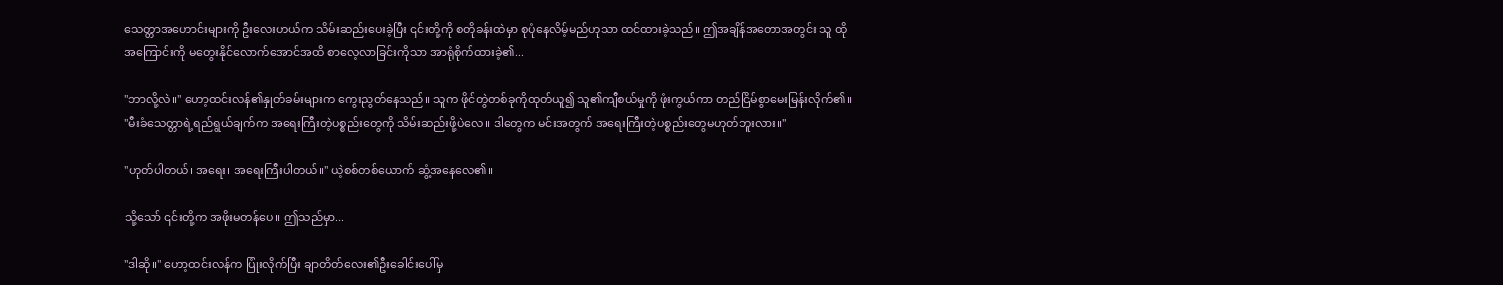သေတ္တာအဟောင်းများကို ဦးလေးဟယ်က သိမ်းဆည်းပေးခဲ့ပြီး ၎င်းတို့ကို စတိုခန်းထဲမှာ စုပုံနေလိမ့်မည်ဟုသာ ထင်ထားခဲ့သည်။ ဤအချိန်အတောအတွင်း သူ ထိုအကြောင်းကို မတွေးနိုင်လောက်အောင်အထိ စာလေ့လာခြင်းကိုသာ အာရုံစိုက်ထားခဲ့၏...

"ဘာလို့လဲ။" ဟော့ထင်းလန်၏နှုတ်ခမ်းများက ကွေးညွတ်နေသည်။ သူက ဖိုင်တွဲတစ်ခုကိုထုတ်ယူ၍ သူ၏ကျီစယ်မှုကို ဖုံးကွယ်ကာ တည်ငြိမ်စွာမေးမြန်းလိုက်၏။ "မီးခံသေတ္တာရဲ့ရည်ရွယ်ချက်က အရေးကြီးတဲ့ပစ္စည်းတွေကို သိမ်းဆည်းဖို့ပဲလေ။ ဒါတွေက မင်းအတွက် အရေးကြီးတဲ့ပစ္စည်းတွေမဟုတ်ဘူးလား။"

"ဟုတ်ပါတယ်၊ အရေး၊ အရေးကြီးပါတယ်။" ယဲ့စစ်တစ်ယောက် ဆွံ့အနေလေ၏။

သို့သော် ၎င်းတို့က အဖိုးမတန်ပေ။ ဤသည်မှာ...

"ဒါဆို။" ဟော့ထင်းလန်က ပြုံးလိုက်ပြီး ချာတိတ်လေး၏ဦးခေါင်းပေါ်မှ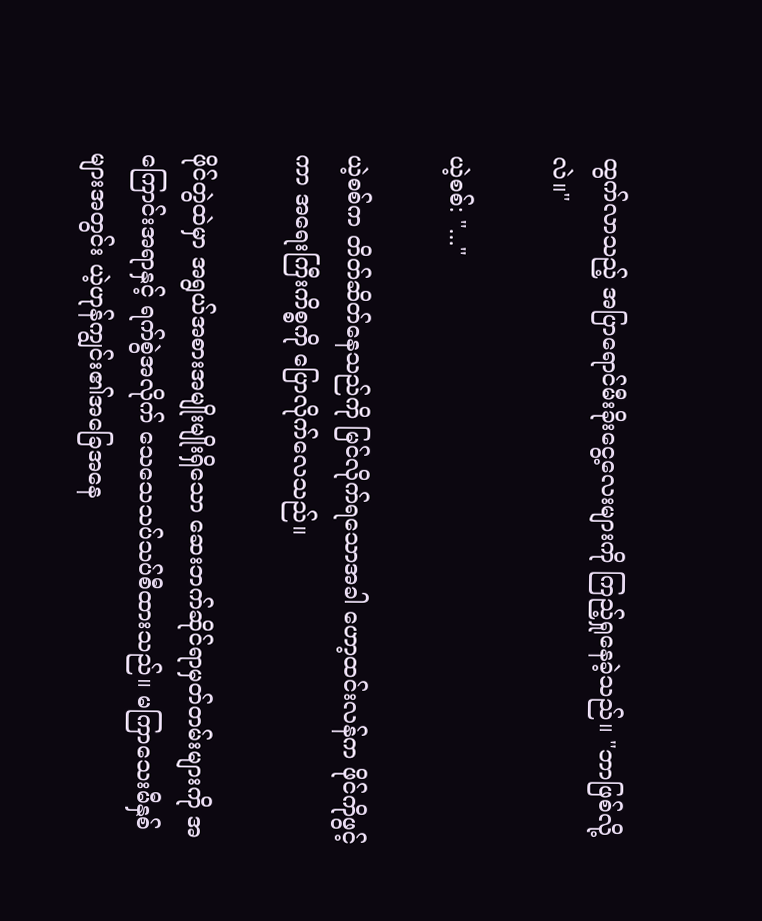ထွက်လာသည့် အပြာရောင်မီးခိုးငွေ့လေးများကို ကြည့်ရှုနေခဲ့သည်။ "ဘာဖြစ်လို့လဲ။"

ယဲ့စစ်: "..."

ယဲ့စစ်က တိတ်ဆိတ်နေသည်ကို မြင်လိုက်ရသောအခါ ဟော့ထင်းလန်က ဖိုင်ကိုဖွင့်ကာ အရေးကြီးကိစ္စကို ပြောလိုက်လေသည်။

ဖိုင်တွဲထဲမှာ အရွယ်အစားအမျိုးမျိုးရှိသော ဆေးဘက်ဆိုင်ရာမှတ်တမ်းများကို အကြောင်းအရာနှင့် ရက်စွဲအလိုက် သေသေသပ်သပ်စီထားသည်။ မကြာသေးမီနှစ်များအတွင်း ယဲ့ဟုန်ကျွင်း၏အခြေအနေ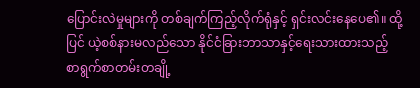ပြောင်းလဲမှုများကို တစ်ချက်ကြည့်လိုက်ရုံနှင့် ရှင်းလင်းနေပေ၏။ ထို့ပြင် ယဲ့စစ်နားမလည်သော နိုင်ငံခြားဘာသာနှင့်ရေးသားထားသည့် စာရွက်စာတမ်းတချို့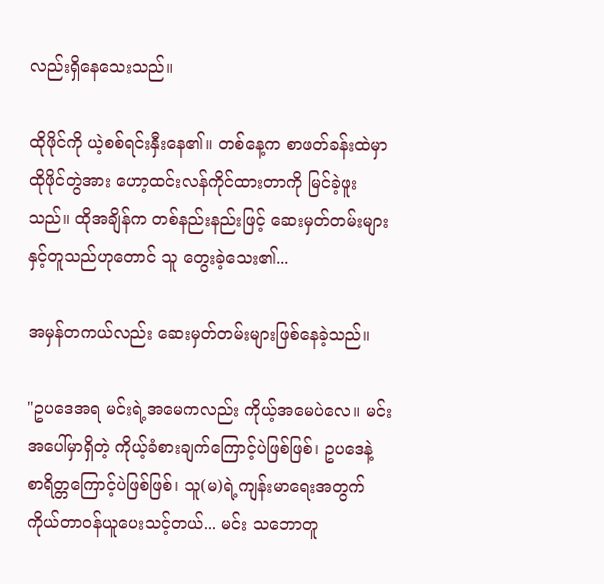လည်းရှိနေသေးသည်။

ထိုဖိုင်ကို ယဲ့စစ်ရင်းနှီးနေ၏။ တစ်နေ့က စာဖတ်ခန်းထဲမှာ ထိုဖိုင်တွဲအား ဟော့ထင်းလန်ကိုင်ထားတာကို မြင်ခဲ့ဖူးသည်။ ထိုအချိန်က တစ်နည်းနည်းဖြင့် ဆေးမှတ်တမ်းများနှင့်တူသည်ဟုတောင် သူ တွေးခဲ့သေး၏...

အမှန်တကယ်လည်း ဆေးမှတ်တမ်းများဖြစ်နေခဲ့သည်။

"ဥပဒေအရ မင်းရဲ့အမေကလည်း ကိုယ့်အမေပဲလေ။ မင်းအပေါ်မှာရှိတဲ့ ကိုယ့်ခံစားချက်ကြောင့်ပဲဖြစ်ဖြစ်၊ ဥပဒေနဲ့ စာရိတ္တကြောင့်ပဲဖြစ်ဖြစ်၊ သူ(မ)ရဲ့ကျန်းမာရေးအတွက် ကိုယ်တာဝန်ယူပေးသင့်တယ်... မင်း သဘောတူ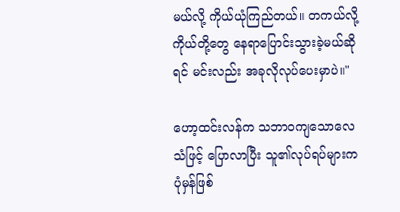မယ်လို့ ကိုယ်ယုံကြည်တယ်။ တကယ်လို့ ကိုယ်တို့တွေ နေရာပြောင်းသွားခဲ့မယ်ဆိုရင် မင်းလည်း အခုလိုလုပ်ပေးမှာပဲ။"

ဟော့ထင်းလန်က သဘာဝကျသောလေသံဖြင့် ပြောလာပြီး သူ၏လုပ်ရပ်များက ပုံမှန်ဖြစ်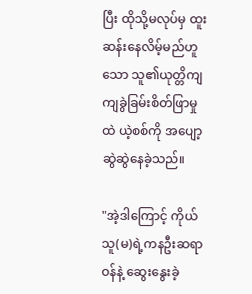ပြီး ထိုသို့မလုပ်မှ ထူးဆန်းနေလိမ့်မည်ဟူသော သူ၏ယုတ္တိကျကျခွဲခြမ်းစိတ်ဖြာမှုထဲ ယဲ့စစ်ကို အပျော့ဆွဲဆွဲနေခဲ့သည်။

"အဲ့ဒါကြောင့် ကိုယ် သူ(မ)ရဲ့ကနဦးဆရာဝန်နဲ့ ဆွေးနွေးခဲ့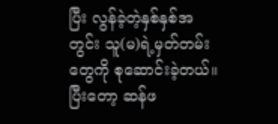ပြီး လွန်ခဲ့တဲ့နှစ်နှစ်အတွင်း သူ(မ)ရဲ့မှတ်တမ်းတွေကို စုဆောင်းခဲ့တယ်။ ပြီးတော့ ဆန်ဖ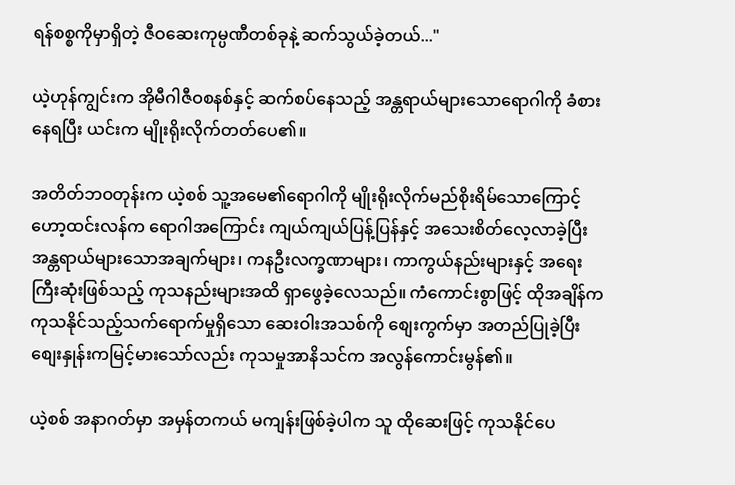ရန်စစ္စကိုမှာရှိတဲ့ ဇီဝဆေးကုမ္ပဏီတစ်ခုနဲ့ ဆက်သွယ်ခဲ့တယ်..."

ယဲ့ဟုန်ကျွင်းက အိုမီဂါဇီဝစနစ်နှင့် ဆက်စပ်နေသည့် အန္တရာယ်များသောရောဂါကို ခံစားနေရပြီး ယင်းက မျိုးရိုးလိုက်တတ်ပေ၏။

အတိတ်ဘဝတုန်းက ယဲ့စစ် သူ့အမေ၏ရောဂါကို မျိုးရိုးလိုက်မည်စိုးရိမ်သောကြောင့် ဟော့ထင်းလန်က ရောဂါအကြောင်း ကျယ်ကျယ်ပြန့်ပြန်နှင့် အသေးစိတ်လေ့လာခဲ့ပြီး အန္တရာယ်များသောအချက်များ၊ ကနဦးလက္ခဏာများ၊ ကာကွယ်နည်းများနှင့် အရေးကြီးဆုံးဖြစ်သည့် ကုသနည်းများအထိ ရှာဖွေခဲ့လေသည်။ ကံကောင်းစွာဖြင့် ထိုအချိန်က ကုသနိုင်သည့်သက်ရောက်မှုရှိသော ဆေးဝါးအသစ်ကို စျေးကွက်မှာ အတည်ပြုခဲ့ပြီး စျေးနှုန်းကမြင့်မားသော်လည်း ကုသမှုအာနိသင်က အလွန်ကောင်းမွန်၏။

ယဲ့စစ် အနာဂတ်မှာ အမှန်တကယ် မကျန်းဖြစ်ခဲ့ပါက သူ ထိုဆေးဖြင့် ကုသနိုင်ပေ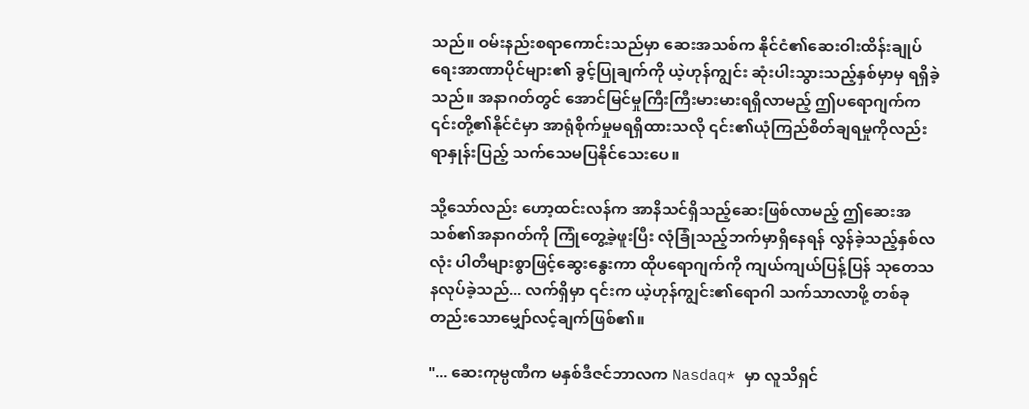သည်။ ဝမ်းနည်းစရာကောင်းသည်မှာ ဆေးအသစ်က နိုင်ငံ၏ဆေးဝါးထိန်းချုပ်ရေးအာဏာပိုင်များ၏ ခွင့်ပြုချက်ကို ယဲ့ဟုန်ကျွင်း ဆုံးပါးသွားသည့်နှစ်မှာမှ ရရှိခဲ့သည်။ အနာဂတ်တွင် အောင်မြင်မှုကြီးကြီးမားမားရရှိလာမည့် ဤပရောဂျက်က ၎င်းတို့၏နိုင်ငံမှာ အာရုံစိုက်မှုမရရှိထားသလို ၎င်း၏ယုံကြည်စိတ်ချရမှုကိုလည်း ရာနှုန်းပြည့် သက်သေမပြနိုင်သေးပေ။

သို့သော်လည်း ဟော့ထင်းလန်က အာနိသင်ရှိသည့်ဆေးဖြစ်လာမည့် ဤဆေးအသစ်၏အနာဂတ်ကို ကြုံတွေ့ခဲ့ဖူးပြီး လုံခြုံသည့်ဘက်မှာရှိနေရန် လွန်ခဲ့သည့်နှစ်လလုံး ပါတီများစွာဖြင့်ဆွေးနွေးကာ ထိုပရောဂျက်ကို ကျယ်ကျယ်ပြန့်ပြန် သုတေသနလုပ်ခဲ့သည်... လက်ရှိမှာ ၎င်းက ယဲ့ဟုန်ကျွင်း၏ရောဂါ သက်သာလာဖို့ တစ်ခုတည်းသောမျှော်လင့်ချက်ဖြစ်၏။

"... ဆေးကုမ္ပဏီက မနှစ်ဒီဇင်ဘာလက Nasdaq* မှာ လူသိရှင်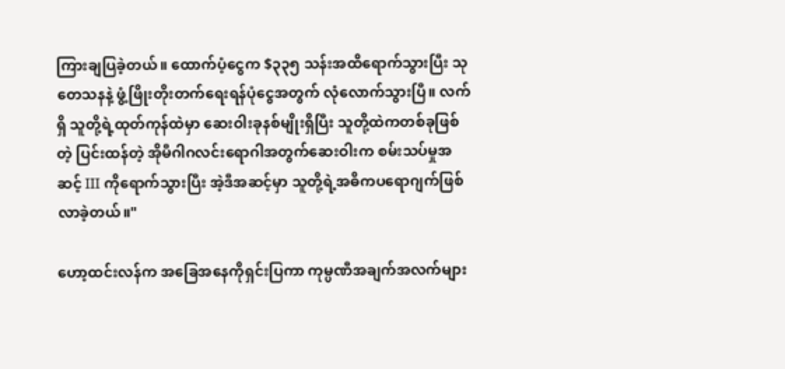ကြားချပြခဲ့တယ်။ ထောက်ပံ့ငွေက $၃၃၅ သန်းအထိရောက်သွားပြီး သုတေသနနဲ့ ဖွံ့ဖြိုးတိုးတက်ရေးရန်ပုံငွေအတွက် လုံလောက်သွားပြီ။ လက်ရှိ သူတို့ရဲ့ထုတ်ကုန်ထဲမှာ ဆေးဝါးခုနစ်မျိုးရှိပြီး သူတို့ထဲကတစ်ခုဖြစ်တဲ့ ပြင်းထန်တဲ့ အိုမီဂါဂလင်းရောဂါအတွက်ဆေးဝါးက စမ်းသပ်မှုအဆင့် III ကိုရောက်သွားပြီး အဲ့ဒီအဆင့်မှာ သူတို့ရဲ့အဓိကပရောဂျက်ဖြစ်လာခဲ့တယ်။"

ဟော့ထင်းလန်က အခြေအနေကိုရှင်းပြကာ ကုမ္ပဏီအချက်အလက်များ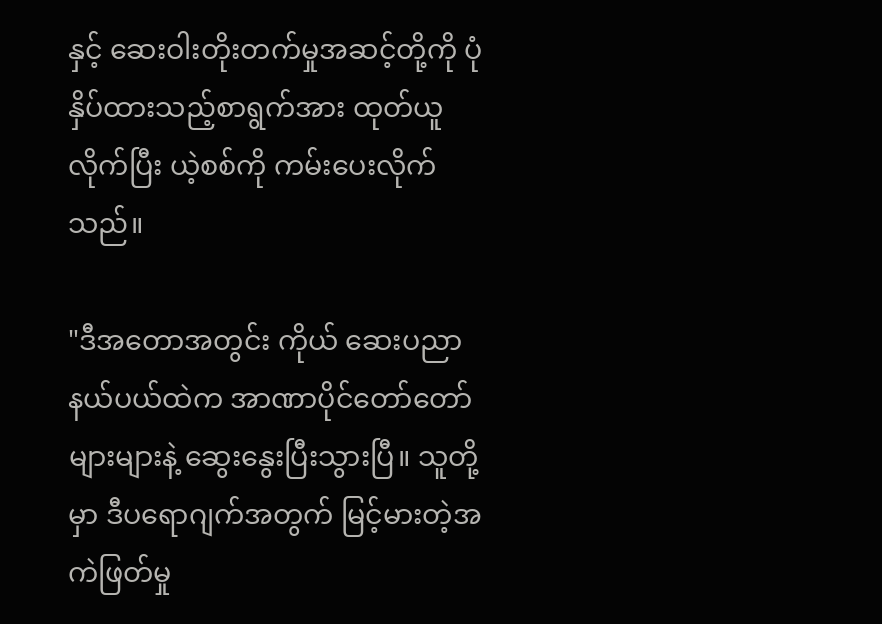နှင့် ဆေးဝါးတိုးတက်မှုအဆင့်တို့ကို ပုံနှိပ်ထားသည့်စာရွက်အား ထုတ်ယူလိုက်ပြီး ယဲ့စစ်ကို ကမ်းပေးလိုက်သည်။

"ဒီအတောအတွင်း ကိုယ် ဆေးပညာနယ်ပယ်ထဲက အာဏာပိုင်တော်တော်များများနဲ့ ဆွေးနွေးပြီးသွားပြီ။ သူတို့မှာ ဒီပရောဂျက်အတွက် မြင့်မားတဲ့အကဲဖြတ်မှု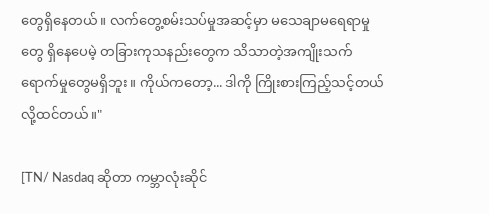တွေရှိနေတယ်။ လက်တွေ့စမ်းသပ်မှုအဆင့်မှာ မသေချာမရေရာမှုတွေ ရှိနေပေမဲ့ တခြားကုသနည်းတွေက သိသာတဲ့အကျိုးသက်ရောက်မှုတွေမရှိဘူး။ ကိုယ်ကတော့... ဒါကို ကြိုးစားကြည့်သင့်တယ်လို့ထင်တယ်။"

[TN/ Nasdaq ဆိုတာ ကမ္ဘာလုံးဆိုင်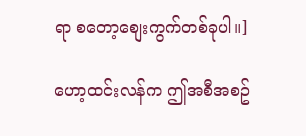ရာ စတော့စျေးကွက်တစ်ခုပါ။]

ဟော့ထင်းလန်က ဤအစီအစဥ်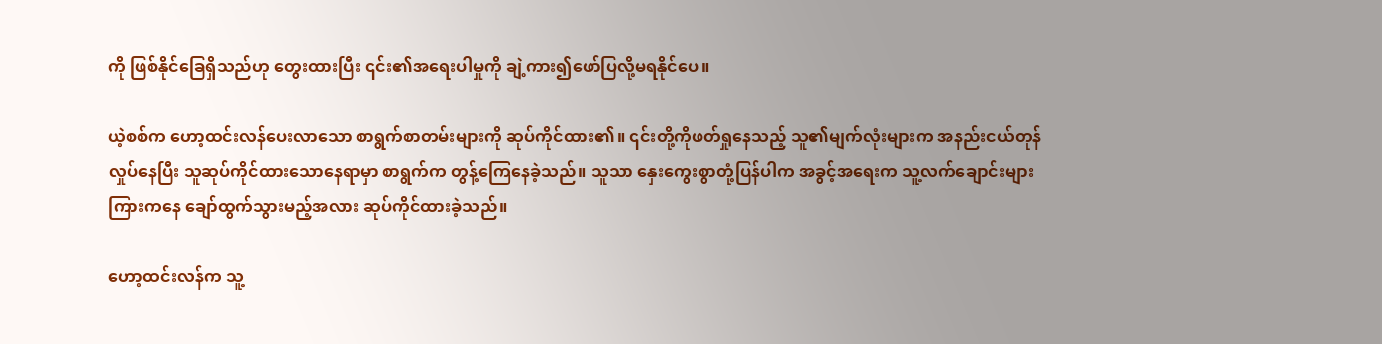ကို ဖြစ်နိုင်ခြေရှိသည်ဟု တွေးထားပြီး ၎င်း၏အရေးပါမှုကို ချဲ့ကား၍ဖော်ပြလို့မရနိုင်ပေ။

ယဲ့စစ်က ဟော့ထင်းလန်ပေးလာသော စာရွက်စာတမ်းများကို ဆုပ်ကိုင်ထား၏။ ၎င်းတို့ကိုဖတ်ရှုနေသည့် သူ၏မျက်လုံးများက အနည်းငယ်တုန်လှုပ်နေပြီး သူဆုပ်ကိုင်ထားသောနေရာမှာ စာရွက်က တွန့်ကြေနေခဲ့သည်။ သူသာ နှေးကွေးစွာတုံ့ပြန်ပါက အခွင့်အရေးက သူ့လက်ချောင်းများကြားကနေ ချော်ထွက်သွားမည့်အလား ဆုပ်ကိုင်ထားခဲ့သည်။

ဟော့ထင်းလန်က သူ့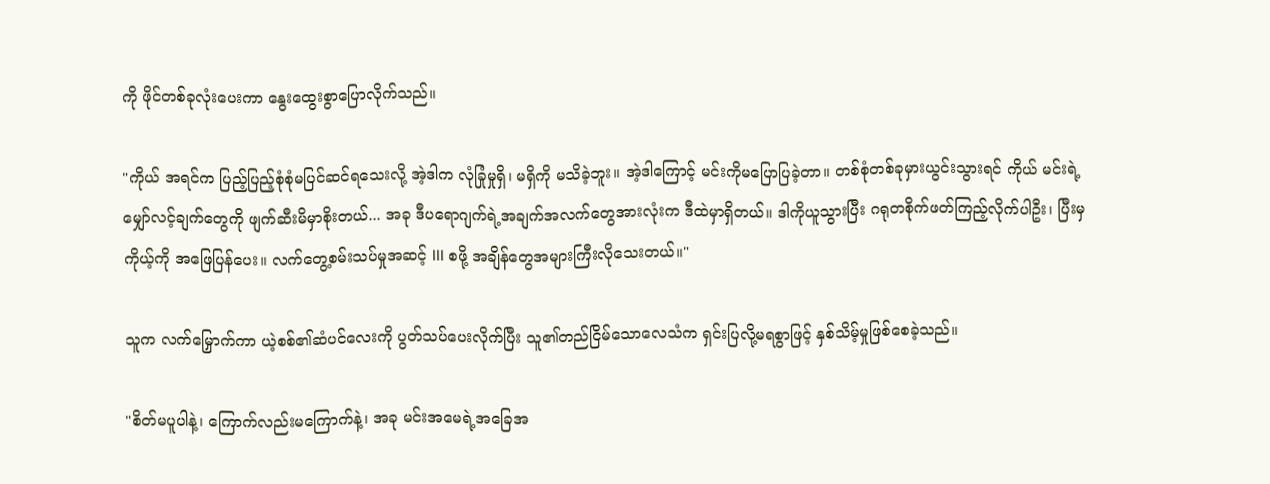ကို ဖိုင်တစ်ခုလုံးပေးကာ နွေးထွေးစွာပြောလိုက်သည်။

"ကိုယ် အရင်က ပြည့်ပြည့်စုံစုံမပြင်ဆင်ရသေးလို့ အဲ့ဒါက လုံခြုံမှုရှိ၊ မရှိကို မသိခဲ့ဘူး။ အဲ့ဒါကြောင့် မင်းကိုမပြောပြခဲ့တာ။ တစ်စုံတစ်ခုမှားယွင်းသွားရင် ကိုယ် မင်းရဲ့မျှော်လင့်ချက်တွေကို ဖျက်ဆီးမိမှာစိုးတယ်... အခု ဒီပရောဂျက်ရဲ့အချက်အလက်တွေအားလုံးက ဒီထဲမှာရှိတယ်။ ဒါကိုယူသွားပြီး ဂရုတစိုက်ဖတ်ကြည့်လိုက်ပါဦး၊ ပြီးမှ ကိုယ့်ကို အဖြေပြန်ပေး။ လက်တွေ့စမ်းသပ်မှုအဆင့် III စဖို့ အချိန်တွေအများကြီးလိုသေးတယ်။"

သူက လက်မြှောက်ကာ ယဲ့စစ်၏ဆံပင်လေးကို ပွတ်သပ်ပေးလိုက်ပြီး သူ၏တည်ငြိမ်သောလေသံက ရှင်းပြလို့မရစွာဖြင့် နှစ်သိမ့်မှုဖြစ်စေခဲ့သည်။

"စိတ်မပူပါနဲ့၊ ကြောက်လည်းမကြောက်နဲ့၊ အခု မင်းအမေရဲ့အခြေအ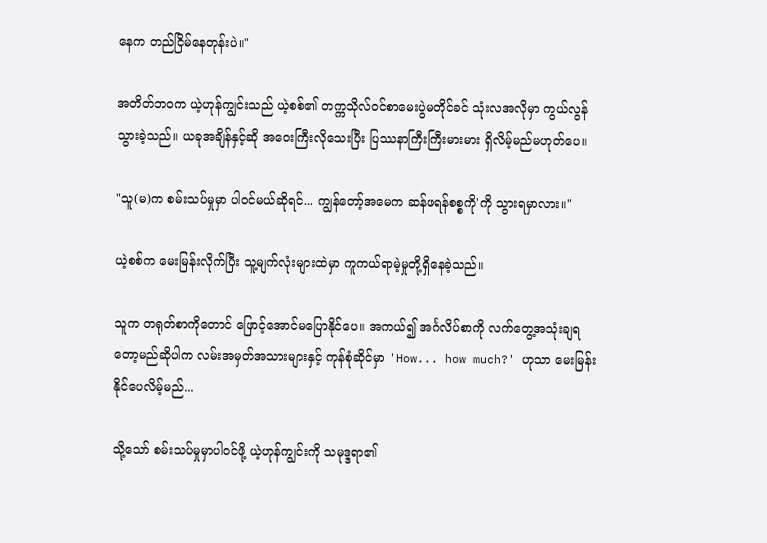နေက တည်ငြိမ်နေတုန်းပဲ။"

အတိတ်ဘဝက ယဲ့ဟုန်ကျွင်းသည် ယဲ့စစ်၏ တက္ကသိုလ်ဝင်စာမေးပွဲမတိုင်ခင် သုံးလအလိုမှာ ကွယ်လွန်သွားခဲ့သည်။ ယခုအချိန်နှင့်ဆို အဝေးကြီးလိုသေးပြီး ပြဿနာကြီးကြီးမားမား ရှိလိမ့်မည်မဟုတ်ပေ။

"သူ(မ)က စမ်းသပ်မှုမှာ ပါဝင်မယ်ဆိုရင်... ကျွန်တော့်အမေက ဆန်ဖရန်စစ္စကို'ကို သွားရမှာလား။"

ယဲ့စစ်က မေးမြန်းလိုက်ပြီး သူ့မျက်လုံးများထဲမှာ ကူကယ်ရာမဲ့မှုတို့ရှိနေခဲ့သည်။

သူက တရုတ်စာကိုတောင် ဖြောင့်အောင်မပြောနိုင်ပေ။ အကယ်၍ အင်္ဂလိပ်စာကို လက်တွေ့အသုံးချရတော့မည်ဆိုပါက လမ်းအမှတ်အသားများနှင့် ကုန်စုံဆိုင်မှာ 'How... how much?' ဟုသာ မေးမြန်းနိုင်ပေလိမ့်မည်...

သို့သော် စမ်းသပ်မှုမှာပါဝင်ဖို့ ယဲ့ဟုန်ကျွင်းကို သမုဒ္ဒရာ၏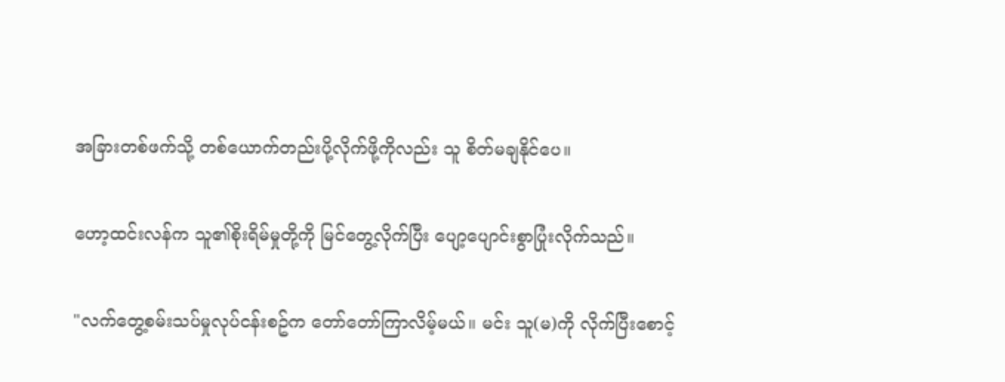အခြားတစ်ဖက်သို့ တစ်ယောက်တည်းပို့လိုက်ဖို့ကိုလည်း သူ စိတ်မချနိုင်ပေ။

ဟော့ထင်းလန်က သူ၏စိုးရိမ်မှုတို့ကို မြင်တွေ့လိုက်ပြီး ပျော့ပျောင်းစွာပြုံးလိုက်သည်။

"လက်တွေ့စမ်းသပ်မှုလုပ်ငန်းစဥ်က တော်တော်ကြာလိမ့်မယ်။ မင်း သူ(မ)ကို လိုက်ပြီးစောင့်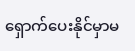ရှောက်ပေးနိုင်မှာမ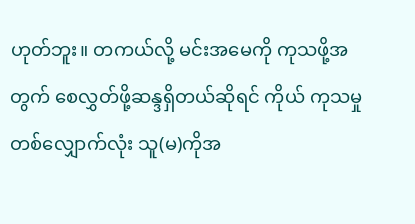ဟုတ်ဘူး။ တကယ်လို့ မင်းအမေကို ကုသဖို့အတွက် စေလွှတ်ဖို့ဆန္ဒရှိတယ်ဆိုရင် ကိုယ် ကုသမှုတစ်လျှောက်လုံး သူ(မ)ကိုအ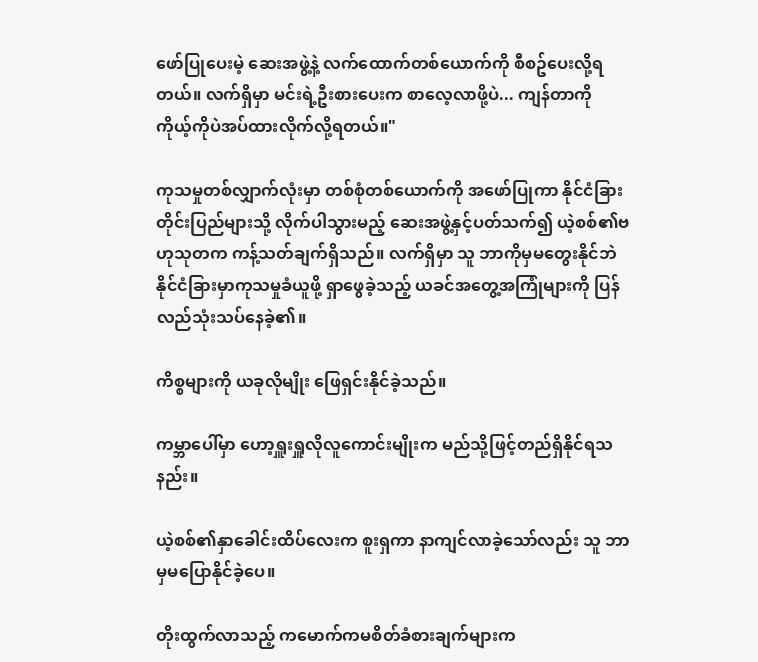ဖော်ပြုပေးမဲ့ ဆေးအဖွဲ့နဲ့ လက်ထောက်တစ်ယောက်ကို စီစဥ်ပေးလို့ရတယ်။ လက်ရှိမှာ မင်းရဲ့ဦးစားပေးက စာလေ့လာဖို့ပဲ... ကျန်တာကို ကိုယ့်ကိုပဲအပ်ထားလိုက်လို့ရတယ်။"

ကုသမှုတစ်လျှာက်လုံးမှာ တစ်စုံတစ်ယောက်ကို အဖော်ပြုကာ နိုင်ငံခြားတိုင်းပြည်များသို့ လိုက်ပါသွားမည့် ဆေးအဖွဲ့နှင့်ပတ်သက်၍ ယဲ့စစ်၏ဗဟုသုတက ကန့်သတ်ချက်ရှိသည်။ လက်ရှိမှာ သူ ဘာကိုမှမတွေးနိုင်ဘဲ နိုင်ငံခြားမှာကုသမှုခံယူဖို့ ရှာဖွေခဲ့သည့် ယခင်အတွေ့အကြုံများကို ပြန်လည်သုံးသပ်နေခဲ့၏။

ကိစ္စများကို ယခုလိုမျိုး ဖြေရှင်းနိုင်ခဲ့သည်။

ကမ္ဘာပေါ်မှာ ဟော့ရှူးရှူလိုလူကောင်းမျိုးက မည်သို့ဖြင့်တည်ရှိနိုင်ရသနည်း။

ယဲ့စစ်၏နှာခေါင်းထိပ်လေးက စူးရှကာ နာကျင်လာခဲ့သော်လည်း သူ ဘာမှမပြောနိုင်ခဲ့ပေ။

တိုးထွက်လာသည့် ကမောက်ကမစိတ်ခံစားချက်များက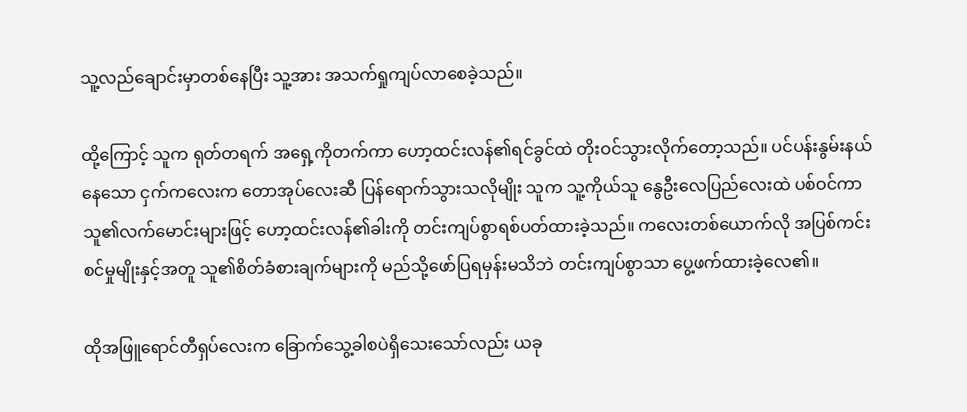သူ့လည်ချောင်းမှာတစ်နေပြီး သူ့အား အသက်ရှုကျပ်လာစေခဲ့သည်။

ထို့ကြောင့် သူက ရုတ်တရက် အရှေ့ကိုတက်ကာ ဟော့ထင်းလန်၏ရင်ခွင်ထဲ တိုးဝင်သွားလိုက်တော့သည်။ ပင်ပန်းနွမ်းနယ်နေသော ငှက်ကလေးက တောအုပ်လေးဆီ ပြန်ရောက်သွားသလိုမျိုး သူက သူ့ကိုယ်သူ နွေဦးလေပြည်လေးထဲ ပစ်ဝင်ကာ သူ၏လက်မောင်းများဖြင့် ဟော့ထင်းလန်၏ခါးကို တင်းကျပ်စွာရစ်ပတ်ထားခဲ့သည်။ ကလေးတစ်ယောက်လို အပြစ်ကင်းစင်မှုမျိုးနှင့်အတူ သူ၏စိတ်ခံစားချက်များကို မည်သို့ဖော်ပြရမှန်းမသိဘဲ တင်းကျပ်စွာသာ ပွေ့ဖက်ထားခဲ့လေ၏။

ထိုအဖြူရောင်တီရှပ်လေးက ခြောက်သွေ့ခါစပဲရှိသေးသော်လည်း ယခု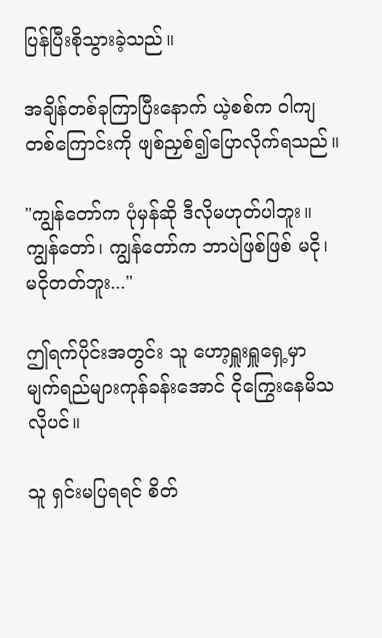ပြန်ပြီးစိုသွားခဲ့သည်။

အချိန်တစ်ခုကြာပြီးနောက် ယဲ့စစ်က ဝါကျတစ်ကြောင်းကို ဖျစ်ညှစ်၍ပြောလိုက်ရသည်။

"ကျွန်တော်က ပုံမှန်ဆို ဒီလိုမဟုတ်ပါဘူး။ ကျွန်တော်၊ ကျွန်တော်က ဘာပဲဖြစ်ဖြစ် မငို၊ မငိုတတ်ဘူး..."

ဤရက်ပိုင်းအတွင်း သူ ဟော့ရှူးရှူရှေ့မှာ မျက်ရည်များကုန်ခန်းအောင် ငိုကြွေးနေမိသလိုပင်။

သူ ရှင်းမပြရရင် စိတ်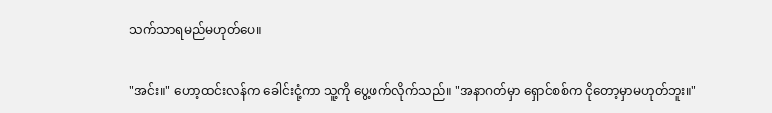သက်သာရမည်မဟုတ်ပေ။

"အင်း။" ဟော့ထင်းလန်က ခေါင်းငုံ့ကာ သူ့ကို ပွေ့ဖက်လိုက်သည်။ "အနာဂတ်မှာ ရှောင်စစ်က ငိုတော့မှာမဟုတ်ဘူး။"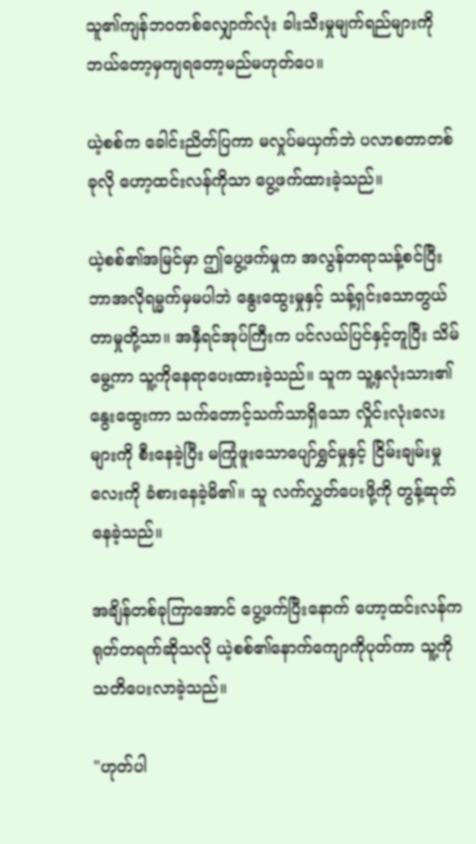သူ၏ကျန်ဘဝတစ်လျှောက်လုံး ခါးသီးမှုမျက်ရည်များကို ဘယ်တော့မှကျရတော့မည်မဟုတ်ပေ။

ယဲ့စစ်က ခေါင်းညိတ်ပြကာ မလှုပ်မယှက်ဘဲ ပလာစတာတစ်ခုလို ဟော့ထင်းလန်ကိုသာ ပွေ့ဖက်ထားခဲ့သည်။

ယဲ့စစ်၏အမြင်မှာ ဤပွေ့ဖက်မှုက အလွန်တရာသန့်စင်ပြီး ဘာအလိုရမ္မက်မှမပါဘဲ နွေးထွေးမှုနှင့် သန့်ရှင်းသောတွယ်တာမှုတို့သာ။ အနှီရင်အုပ်ကြီးက ပင်လယ်ပြင်နှင့်တူပြီး သိမ်မွေ့ကာ သူ့ကိုနေရာပေးထားခဲ့သည်။ သူက သူ့နှလုံးသား၏ နွေးထွေးကာ သက်တောင့်သက်သာရှိသော လှိုင်းလုံးလေးများကို စီးနေခဲ့ပြီး မကြုံဖူးသောပျော်ရွှင်မှုနှင့် ငြိမ်းချမ်းမှုလေးကို ခံစားနေခဲ့မိ၏။ သူ လက်လွှတ်ပေးဖို့ကို တွန့်ဆုတ်နေခဲ့သည်။

အချိန်တစ်ခုကြာအောင် ပွေ့ဖက်ပြီးနောက် ဟော့ထင်းလန်က ရုတ်တရက်ဆိုသလို ယဲ့စစ်၏နောက်ကျောကိုပုတ်ကာ သူ့ကိုသတိပေးလာခဲ့သည်။

"ဟုတ်ပါ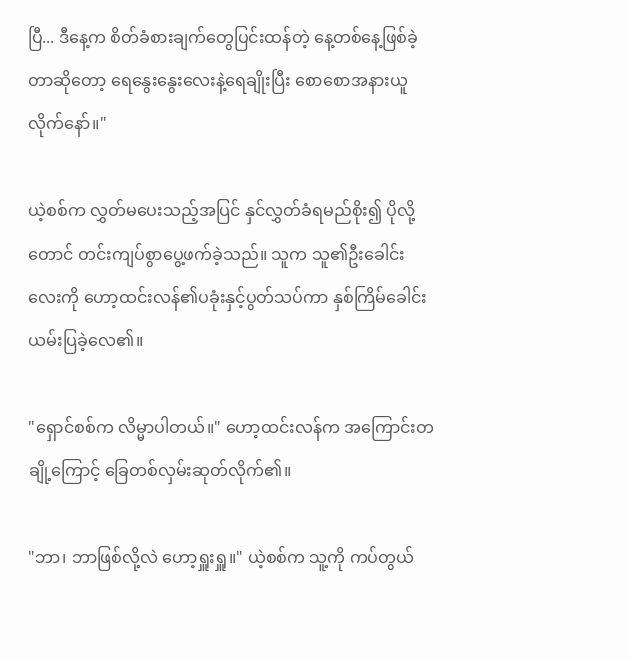ပြီ... ဒီနေ့က စိတ်ခံစားချက်တွေပြင်းထန်တဲ့ နေ့တစ်နေ့ဖြစ်ခဲ့တာဆိုတော့ ရေနွေးနွေးလေးနဲ့ရေချိုးပြီး စောစောအနားယူလိုက်နော်။"

ယဲ့စစ်က လွှတ်မပေးသည့်အပြင် နှင်လွှတ်ခံရမည်စိုး၍ ပိုလို့တောင် တင်းကျပ်စွာပွေ့ဖက်ခဲ့သည်။ သူက သူ၏ဦးခေါင်းလေးကို ဟော့ထင်းလန်၏ပခုံးနှင့်ပွတ်သပ်ကာ နှစ်ကြိမ်ခေါင်းယမ်းပြခဲ့လေ၏။

"ရှောင်စစ်က လိမ္မာပါတယ်။" ဟော့ထင်းလန်က အကြောင်းတချို့ကြောင့် ခြေတစ်လှမ်းဆုတ်လိုက်၏။

"ဘာ၊ ဘာဖြစ်လို့လဲ ဟော့ရှူးရှူ။" ယဲ့စစ်က သူ့ကို ကပ်တွယ်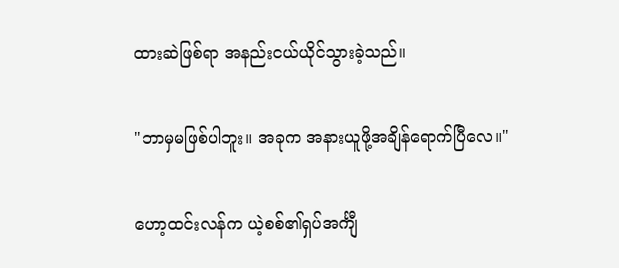ထားဆဲဖြစ်ရာ အနည်းငယ်ယိုင်သွားခဲ့သည်။

"ဘာမှမဖြစ်ပါဘူး။ အခုက အနားယူဖို့အချိန်ရောက်ပြီလေ။"

ဟော့ထင်းလန်က ယဲ့စစ်၏ရှပ်အင်္ကျီ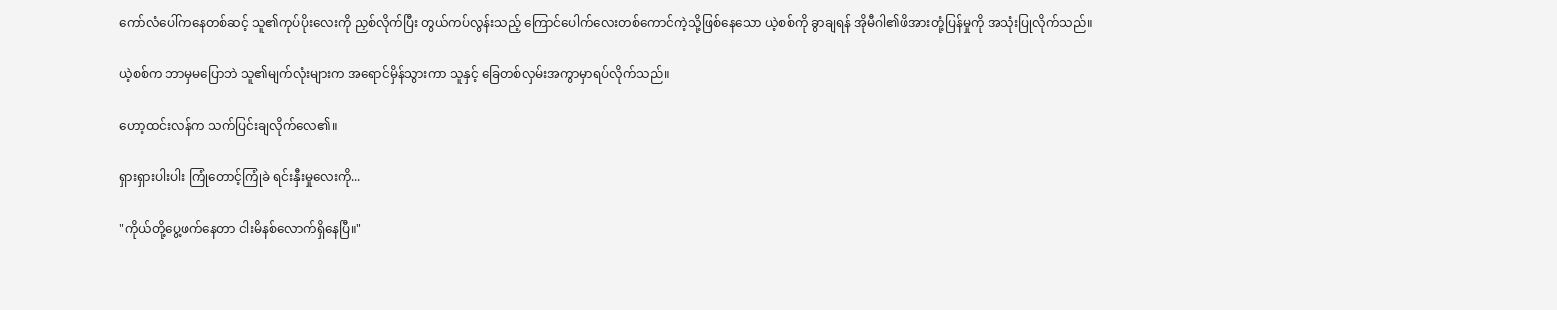ကော်လံပေါ်ကနေတစ်ဆင့် သူ၏ကုပ်ပိုးလေးကို ညှစ်လိုက်ပြီး တွယ်ကပ်လွန်းသည့် ကြောင်ပေါက်လေးတစ်ကောင်ကဲ့သို့ဖြစ်နေသော ယဲ့စစ်ကို ခွာချရန် အိုမီဂါ၏ဖိအားတုံ့ပြန်မှုကို အသုံးပြုလိုက်သည်။

ယဲ့စစ်က ဘာမှမပြောဘဲ သူ၏မျက်လုံးများက အရောင်မှိန်သွားကာ သူနှင့် ခြေတစ်လှမ်းအကွာမှာရပ်လိုက်သည်။

ဟော့ထင်းလန်က သက်ပြင်းချလိုက်လေ၏။

ရှားရှားပါးပါး ကြုံတောင့်ကြုံခဲ ရင်းနှီးမှုလေးကို...

"ကိုယ်တို့ပွေ့ဖက်နေတာ ငါးမိနစ်လောက်ရှိနေပြီ။"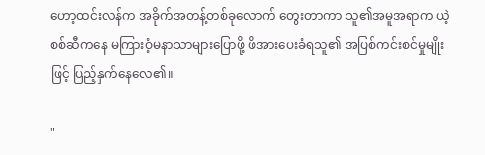ဟော့ထင်းလန်က အခိုက်အတန့်တစ်ခုလောက် တွေးတာကာ သူ၏အမူအရာက ယဲ့စစ်ဆီကနေ မကြားဝံ့မနာသာများပြောဖို့ ဖိအားပေးခံရသူ၏ အပြစ်ကင်းစင်မှုမျိုးဖြင့် ပြည့်နှက်နေလေ၏။

"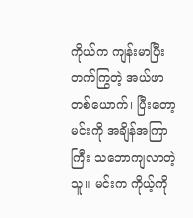ကိုယ်က ကျန်းမာပြီး တက်ကြွတဲ့ အယ်ဖာတစ်ယောက်၊ ပြီးတော့ မင်းကို အချိန်အကြာကြီး သဘောကျလာတဲ့သူ။ မင်းက ကိုယ့်ကို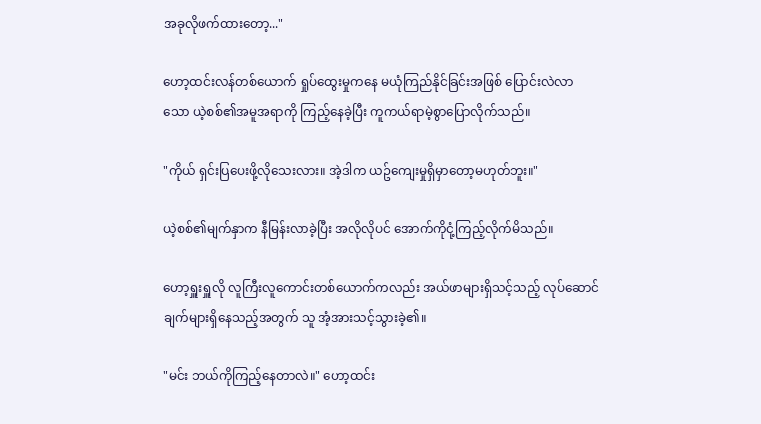အခုလိုဖက်ထားတော့..."

ဟော့ထင်းလန်တစ်ယောက် ရှုပ်ထွေးမှုကနေ မယုံကြည်နိုင်ခြင်းအဖြစ် ပြောင်းလဲလာသော ယဲ့စစ်၏အမူအရာကို ကြည့်နေခဲ့ပြီး ကူကယ်ရာမဲ့စွာပြောလိုက်သည်။

"ကိုယ် ရှင်းပြပေးဖို့လိုသေးလား။ အဲ့ဒါက ယဥ်ကျေးမှုရှိမှာတော့မဟုတ်ဘူး။"

ယဲ့စစ်၏မျက်နှာက နီမြန်းလာခဲ့ပြီး အလိုလိုပင် အောက်ကိုငုံ့ကြည့်လိုက်မိသည်။

ဟော့ရှူးရှူလို လူကြီးလူကောင်းတစ်ယောက်ကလည်း အယ်ဖာများရှိသင့်သည့် လုပ်ဆောင်ချက်များရှိနေသည့်အတွက် သူ အံ့အားသင့်သွားခဲ့၏။

"မင်း ဘယ်ကိုကြည့်နေတာလဲ။" ဟော့ထင်း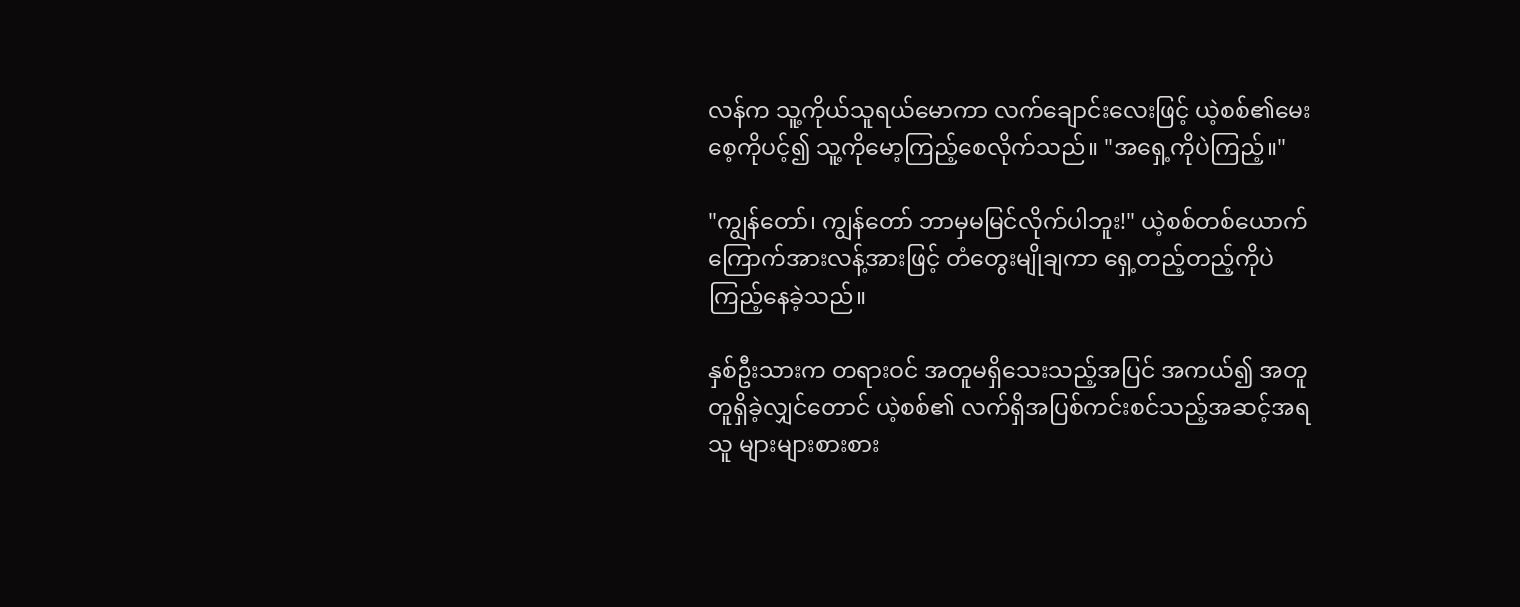လန်က သူ့ကိုယ်သူရယ်မောကာ လက်ချောင်းလေးဖြင့် ယဲ့စစ်၏မေးစေ့ကိုပင့်၍ သူ့ကိုမော့ကြည့်စေလိုက်သည်။ "အရှေ့ကိုပဲကြည့်။"

"ကျွန်တော်၊ ကျွန်တော် ဘာမှမမြင်လိုက်ပါဘူး!" ယဲ့စစ်တစ်ယောက် ကြောက်အားလန့်အားဖြင့် တံတွေးမျိုချကာ ရှေ့တည့်တည့်ကိုပဲ ကြည့်နေခဲ့သည်။

နှစ်ဦးသားက တရားဝင် အတူမရှိသေးသည့်အပြင် အကယ်၍ အတူတူရှိခဲ့လျှင်တောင် ယဲ့စစ်၏ လက်ရှိအပြစ်ကင်းစင်သည့်အဆင့်အရ သူ များများစားစား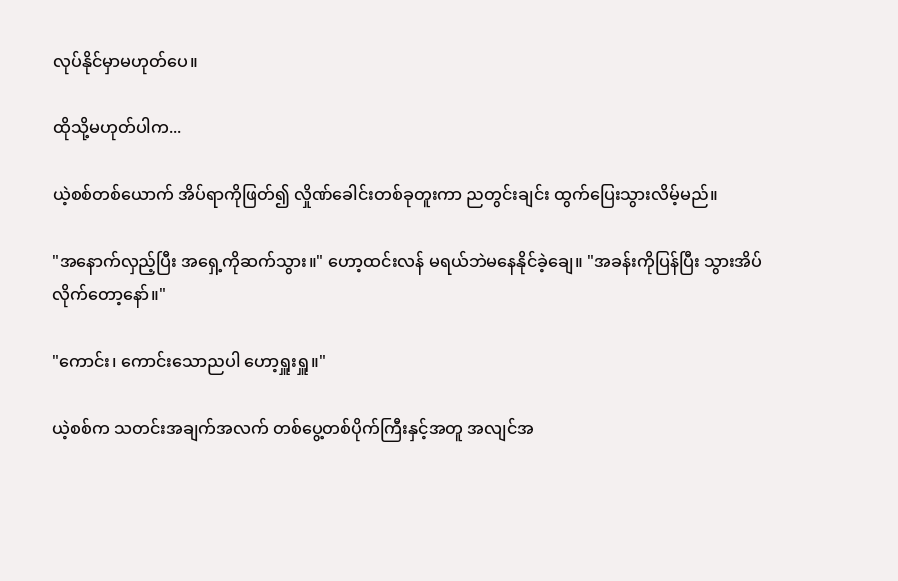လုပ်နိုင်မှာမဟုတ်ပေ။

ထိုသို့မဟုတ်ပါက...

ယဲ့စစ်တစ်ယောက် အိပ်ရာကိုဖြတ်၍ လှိုဏ်ခေါင်းတစ်ခုတူးကာ ညတွင်းချင်း ထွက်ပြေးသွားလိမ့်မည်။

"အနောက်လှည့်ပြီး အရှေ့ကိုဆက်သွား။" ဟော့ထင်းလန် မရယ်ဘဲမနေနိုင်ခဲ့ချေ။ "အခန်းကိုပြန်ပြီး သွားအိပ်လိုက်တော့နော်။"

"ကောင်း၊ ကောင်းသောညပါ ဟော့ရှူးရှူ။"

ယဲ့စစ်က သတင်းအချက်အလက် တစ်ပွေ့တစ်ပိုက်ကြီးနှင့်အတူ အလျင်အ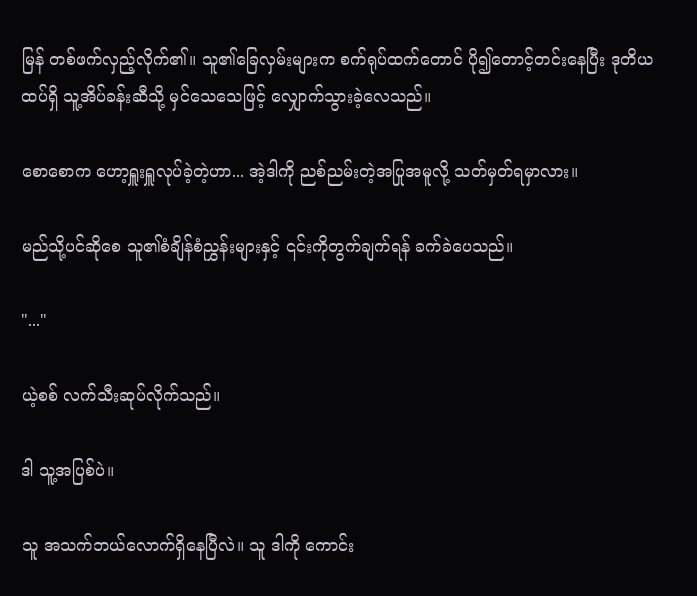မြန် တစ်ဖက်လှည့်လိုက်၏။ သူ၏ခြေလှမ်းများက စက်ရုပ်ထက်တောင် ပို၍တောင့်တင်းနေပြီး ဒုတိယထပ်ရှိ သူ့အိပ်ခန်းဆီသို့ မှင်သေသေဖြင့် လျှောက်သွားခဲ့လေသည်။

စောစောက ဟော့ရှူးရှူလုပ်ခဲ့တဲ့ဟာ... အဲ့ဒါကို ညစ်ညမ်းတဲ့အပြုအမူလို့ သတ်မှတ်ရမှာလား။

မည်သို့ပင်ဆိုစေ သူ၏စံချိန်စံညွှန်းများနှင့် ၎င်းကိုတွက်ချက်ရန် ခက်ခဲပေသည်။

"..."

ယဲ့စစ် လက်သီးဆုပ်လိုက်သည်။

ဒါ သူ့အပြစ်ပဲ။

သူ အသက်ဘယ်လောက်ရှိနေပြီလဲ။ သူ ဒါကို ကောင်း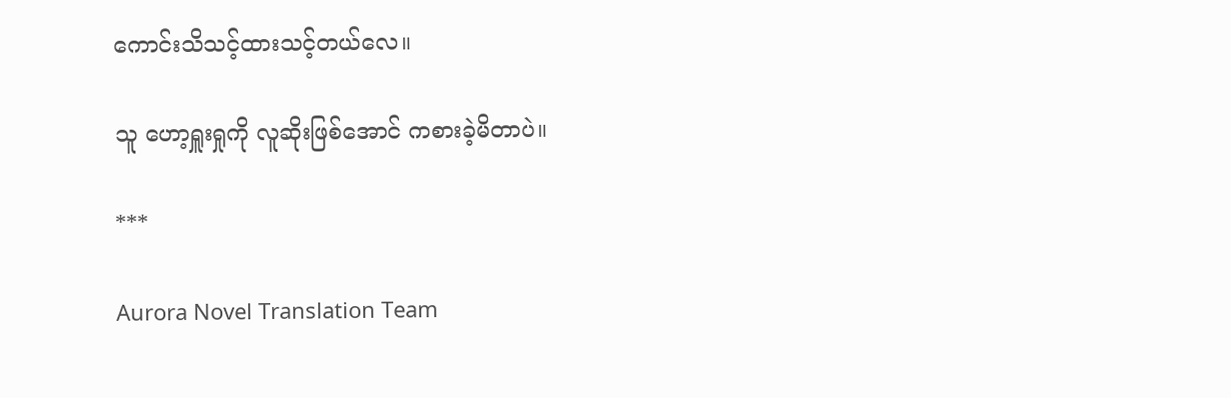ကောင်းသိသင့်ထားသင့်တယ်လေ။

သူ ဟော့ရှူးရှုကို လူဆိုးဖြစ်အောင် ကစားခဲ့မိတာပဲ။

***

Aurora Novel Translation Team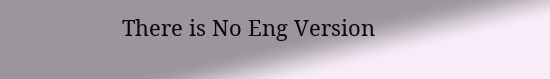There is No Eng Version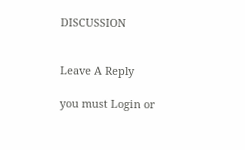DISCUSSION


Leave A Reply

you must Login or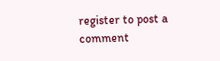register to post a comment